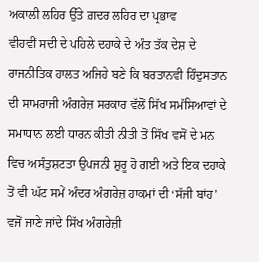ਅਕਾਲੀ ਲਹਿਰ ਉੱਤੇ ਗ਼ਦਰ ਲਹਿਰ ਦਾ ਪ੍ਰਭਾਵ
ਵੀਹਵੀਂ ਸਦੀ ਦੇ ਪਹਿਲੇ ਦਹਾਕੇ ਦੇ ਅੰਤ ਤੱਕ ਦੇਸ਼ ਦੇ ਰਾਜਨੀਤਿਕ ਹਾਲਤ ਅਜਿਹੇ ਬਣੇ ਕਿ ਬਰਤਾਨਵੀ ਹਿੰਦੁਸਤਾਨ ਦੀ ਸਾਮਰਾਜੀ ਅੰਗਰੇਜ਼ ਸਰਕਾਰ ਵੱਲੋਂ ਸਿੱਖ ਸਮੱਸਿਆਵਾਂ ਦੇ ਸਮਾਧਾਨ ਲਈ ਧਾਰਨ ਕੀਤੀ ਨੀਤੀ ਤੋਂ ਸਿੱਖ ਵਸੋਂ ਦੇ ਮਨ ਵਿਚ ਅਸੰਤੁਸ਼ਟਤਾ ਉਪਜਨੀ ਸ਼ੁਰੂ ਹੋ ਗਈ ਅਤੇ ਇਕ ਦਹਾਕੇ ਤੋਂ ਵੀ ਘੱਟ ਸਮੇਂ ਅੰਦਰ ਅੰਗਰੇਜ਼ ਹਾਕਮਾਂ ਦੀ ‘ਸੱਜੀ ਬਾਂਹ’ ਵਜੋਂ ਜਾਣੇ ਜਾਂਦੇ ਸਿੱਖ ਅੰਗਰੇਜ਼ੀ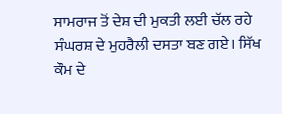ਸਾਮਰਾਜ ਤੋਂ ਦੇਸ਼ ਦੀ ਮੁਕਤੀ ਲਈ ਚੱਲ ਰਹੇ ਸੰਘਰਸ਼ ਦੇ ਮੁਹਰੈਲੀ ਦਸਤਾ ਬਣ ਗਏ। ਸਿੱਖ ਕੌਮ ਦੇ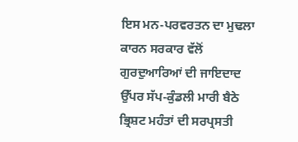ਇਸ ਮਨ-ਪਰਵਰਤਨ ਦਾ ਮੁਢਲਾ ਕਾਰਨ ਸਰਕਾਰ ਵੱਲੋਂ ਗੁਰਦੁਆਰਿਆਂ ਦੀ ਜਾਇਦਾਦ ਉੱਪਰ ਸੱਪ-ਕੁੰਡਲੀ ਮਾਰੀ ਬੈਠੇ ਭ੍ਰਿਸ਼ਟ ਮਹੰਤਾਂ ਦੀ ਸਰਪ੍ਰਸਤੀ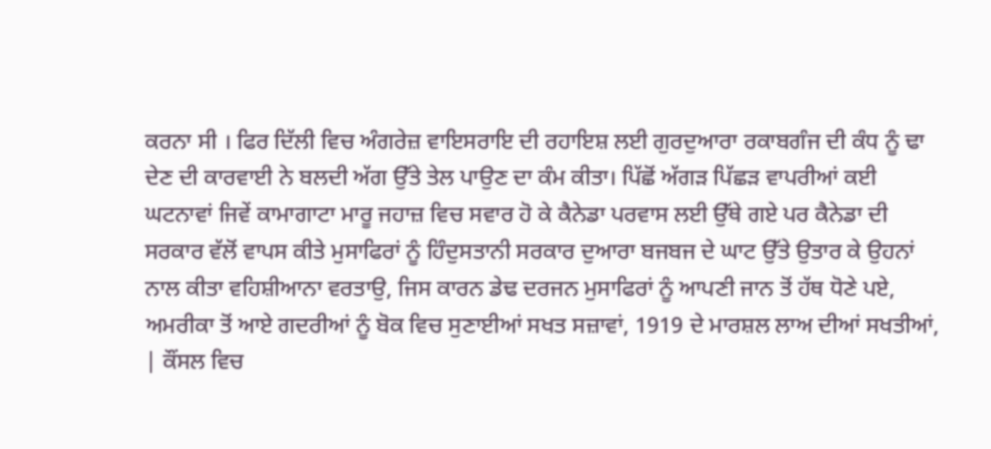ਕਰਨਾ ਸੀ । ਫਿਰ ਦਿੱਲੀ ਵਿਚ ਅੰਗਰੇਜ਼ ਵਾਇਸਰਾਇ ਦੀ ਰਹਾਇਸ਼ ਲਈ ਗੁਰਦੁਆਰਾ ਰਕਾਬਗੰਜ ਦੀ ਕੰਧ ਨੂੰ ਢਾ ਦੇਣ ਦੀ ਕਾਰਵਾਈ ਨੇ ਬਲਦੀ ਅੱਗ ਉੱਤੇ ਤੇਲ ਪਾਉਣ ਦਾ ਕੰਮ ਕੀਤਾ। ਪਿੱਛੋਂ ਅੱਗੜ ਪਿੱਛੜ ਵਾਪਰੀਆਂ ਕਈ ਘਟਨਾਵਾਂ ਜਿਵੇਂ ਕਾਮਾਗਾਟਾ ਮਾਰੂ ਜਹਾਜ਼ ਵਿਚ ਸਵਾਰ ਹੋ ਕੇ ਕੈਨੇਡਾ ਪਰਵਾਸ ਲਈ ਉੱਥੇ ਗਏ ਪਰ ਕੈਨੇਡਾ ਦੀ ਸਰਕਾਰ ਵੱਲੋਂ ਵਾਪਸ ਕੀਤੇ ਮੁਸਾਫਿਰਾਂ ਨੂੰ ਹਿੰਦੁਸਤਾਨੀ ਸਰਕਾਰ ਦੁਆਰਾ ਬਜਬਜ ਦੇ ਘਾਟ ਉੱਤੇ ਉਤਾਰ ਕੇ ਉਹਨਾਂ ਨਾਲ ਕੀਤਾ ਵਹਿਸ਼ੀਆਨਾ ਵਰਤਾਉ, ਜਿਸ ਕਾਰਨ ਡੇਢ ਦਰਜਨ ਮੁਸਾਫਿਰਾਂ ਨੂੰ ਆਪਣੀ ਜਾਨ ਤੋਂ ਹੱਥ ਧੋਣੇ ਪਏ, ਅਮਰੀਕਾ ਤੋਂ ਆਏ ਗਦਰੀਆਂ ਨੂੰ ਬੋਕ ਵਿਚ ਸੁਣਾਈਆਂ ਸਖਤ ਸਜ਼ਾਵਾਂ, 1919 ਦੇ ਮਾਰਸ਼ਲ ਲਾਅ ਦੀਆਂ ਸਖਤੀਆਂ, | ਕੌਂਸਲ ਵਿਚ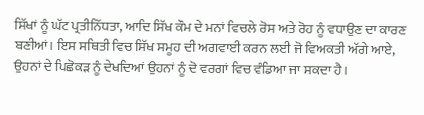ਸਿੱਖਾਂ ਨੂੰ ਘੱਟ ਪ੍ਰਤੀਨਿੱਧਤਾ, ਆਦਿ ਸਿੱਖ ਕੌਮ ਦੇ ਮਨਾਂ ਵਿਚਲੇ ਰੋਸ ਅਤੇ ਰੋਹ ਨੂੰ ਵਧਾਉਣ ਦਾ ਕਾਰਣ ਬਣੀਆਂ। ਇਸ ਸਥਿਤੀ ਵਿਚ ਸਿੱਖ ਸਮੂਹ ਦੀ ਅਗਵਾਈ ਕਰਨ ਲਈ ਜੋ ਵਿਅਕਤੀ ਅੱਗੇ ਆਏ, ਉਹਨਾਂ ਦੇ ਪਿਛੋਕੜ ਨੂੰ ਦੇਖਦਿਆਂ ਉਹਨਾਂ ਨੂੰ ਦੋ ਵਰਗਾਂ ਵਿਚ ਵੰਡਿਆ ਜਾ ਸਕਦਾ ਹੈ।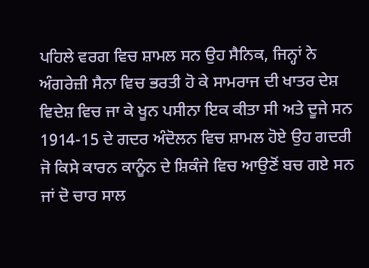ਪਹਿਲੇ ਵਰਗ ਵਿਚ ਸ਼ਾਮਲ ਸਨ ਉਹ ਸੈਨਿਕ, ਜਿਨ੍ਹਾਂ ਨੇ ਅੰਗਰੇਜ਼ੀ ਸੈਨਾ ਵਿਚ ਭਰਤੀ ਹੋ ਕੇ ਸਾਮਰਾਜ ਦੀ ਖਾਤਰ ਦੇਸ਼ ਵਿਦੇਸ਼ ਵਿਚ ਜਾ ਕੇ ਖੂਨ ਪਸੀਨਾ ਇਕ ਕੀਤਾ ਸੀ ਅਤੇ ਦੂਜੇ ਸਨ 1914-15 ਦੇ ਗਦਰ ਅੰਦੋਲਨ ਵਿਚ ਸ਼ਾਮਲ ਹੋਏ ਉਹ ਗਦਰੀ ਜੋ ਕਿਸੇ ਕਾਰਨ ਕਾਨੂੰਨ ਦੇ ਸ਼ਿਕੰਜੇ ਵਿਚ ਆਉਣੋਂ ਬਚ ਗਏ ਸਨ ਜਾਂ ਦੋ ਚਾਰ ਸਾਲ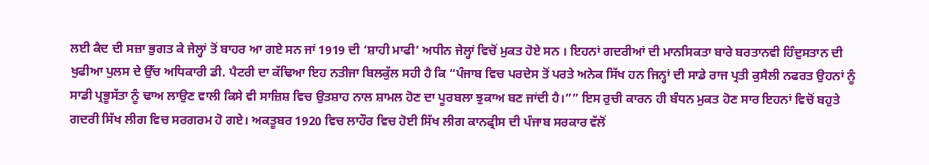ਲਈ ਕੈਦ ਦੀ ਸਜ਼ਾ ਭੁਗਤ ਕੇ ਜੇਲ੍ਹਾਂ ਤੋਂ ਬਾਹਰ ਆ ਗਏ ਸਨ ਜਾਂ 1919 ਦੀ ‘ਸ਼ਾਹੀ ਮਾਫੀ’ ਅਧੀਨ ਜੇਲ੍ਹਾਂ ਵਿਚੋਂ ਮੁਕਤ ਹੋਏ ਸਨ । ਇਹਨਾਂ ਗਦਰੀਆਂ ਦੀ ਮਾਨਸਿਕਤਾ ਬਾਰੇ ਬਰਤਾਨਵੀ ਹਿੰਦੁਸਤਾਨ ਦੀ ਖੁਫੀਆ ਪੁਲਸ ਦੇ ਉੱਚ ਅਧਿਕਾਰੀ ਡੀ. ਪੈਟਰੀ ਦਾ ਕੱਢਿਆ ਇਹ ਨਤੀਜਾ ਬਿਲਕੁੱਲ ਸਹੀ ਹੈ ਕਿ “ਪੰਜਾਬ ਵਿਚ ਪਰਦੇਸ ਤੋਂ ਪਰਤੇ ਅਨੇਕ ਸਿੱਖ ਹਨ ਜਿਨ੍ਹਾਂ ਦੀ ਸਾਡੇ ਰਾਜ ਪ੍ਰਤੀ ਕੁਸੈਲੀ ਨਫਰਤ ਉਹਨਾਂ ਨੂੰ ਸਾਡੀ ਪ੍ਰਭੂਸੱਤਾ ਨੂੰ ਢਾਅ ਲਾਉਣ ਵਾਲੀ ਕਿਸੇ ਵੀ ਸਾਜ਼ਿਸ਼ ਵਿਚ ਉਤਸ਼ਾਹ ਨਾਲ ਸ਼ਾਮਲ ਹੋਣ ਦਾ ਪੂਰਬਲਾ ਝੁਕਾਅ ਬਣ ਜਾਂਦੀ ਹੈ।”” ਇਸ ਰੁਚੀ ਕਾਰਨ ਹੀ ਬੰਧਨ ਮੁਕਤ ਹੋਣ ਸਾਰ ਇਹਨਾਂ ਵਿਚੋਂ ਬਹੁਤੇ ਗਦਰੀ ਸਿੱਖ ਲੀਗ ਵਿਚ ਸਰਗਰਮ ਹੋ ਗਏ। ਅਕਤੂਬਰ 1920 ਵਿਚ ਲਾਹੌਰ ਵਿਚ ਹੋਈ ਸਿੱਖ ਲੀਗ ਕਾਨਫ੍ਰੀਸ ਦੀ ਪੰਜਾਬ ਸਰਕਾਰ ਵੱਲੋਂ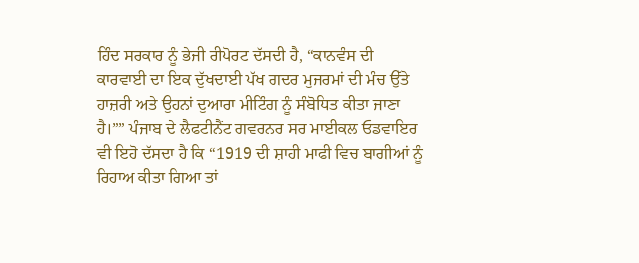ਹਿੰਦ ਸਰਕਾਰ ਨੂੰ ਭੇਜੀ ਰੀਪੋਰਟ ਦੱਸਦੀ ਹੈ, “ਕਾਨਵੰਸ ਦੀ ਕਾਰਵਾਈ ਦਾ ਇਕ ਦੁੱਖਦਾਈ ਪੱਖ ਗਦਰ ਮੁਜਰਮਾਂ ਦੀ ਮੰਚ ਉੱਤੇ ਹਾਜ਼ਰੀ ਅਤੇ ਉਹਨਾਂ ਦੁਆਰਾ ਮੀਟਿੰਗ ਨੂੰ ਸੰਬੋਧਿਤ ਕੀਤਾ ਜਾਣਾ ਹੈ।”” ਪੰਜਾਬ ਦੇ ਲੈਫਟੀਨੈਂਟ ਗਵਰਨਰ ਸਰ ਮਾਈਕਲ ਓਡਵਾਇਰ ਵੀ ਇਹੋ ਦੱਸਦਾ ਹੈ ਕਿ “1919 ਦੀ ਸ਼ਾਹੀ ਮਾਫੀ ਵਿਚ ਬਾਗੀਆਂ ਨੂੰ ਰਿਹਾਅ ਕੀਤਾ ਗਿਆ ਤਾਂ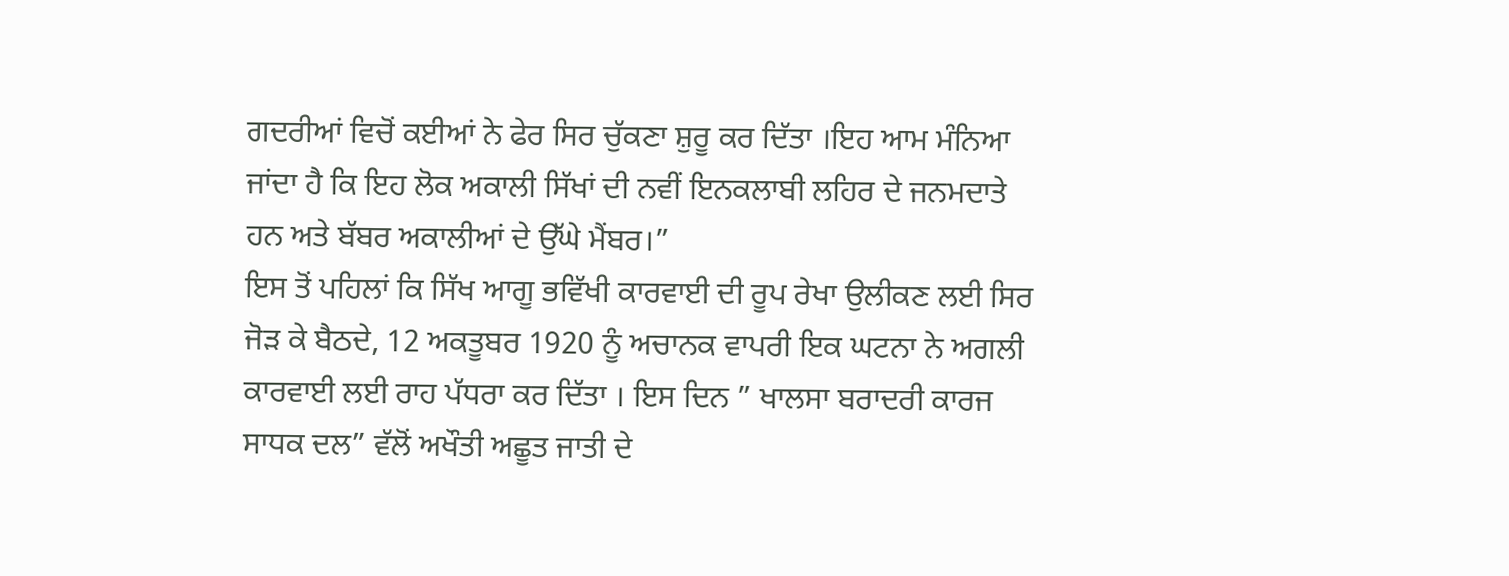ਗਦਰੀਆਂ ਵਿਚੋਂ ਕਈਆਂ ਨੇ ਫੇਰ ਸਿਰ ਚੁੱਕਣਾ ਸ਼ੁਰੂ ਕਰ ਦਿੱਤਾ ।ਇਹ ਆਮ ਮੰਨਿਆ ਜਾਂਦਾ ਹੈ ਕਿ ਇਹ ਲੋਕ ਅਕਾਲੀ ਸਿੱਖਾਂ ਦੀ ਨਵੀਂ ਇਨਕਲਾਬੀ ਲਹਿਰ ਦੇ ਜਨਮਦਾਤੇ ਹਨ ਅਤੇ ਬੱਬਰ ਅਕਾਲੀਆਂ ਦੇ ਉੱਘੇ ਮੈਂਬਰ।”
ਇਸ ਤੋਂ ਪਹਿਲਾਂ ਕਿ ਸਿੱਖ ਆਗੂ ਭਵਿੱਖੀ ਕਾਰਵਾਈ ਦੀ ਰੂਪ ਰੇਖਾ ਉਲੀਕਣ ਲਈ ਸਿਰ ਜੋੜ ਕੇ ਬੈਠਦੇ, 12 ਅਕਤੂਬਰ 1920 ਨੂੰ ਅਚਾਨਕ ਵਾਪਰੀ ਇਕ ਘਟਨਾ ਨੇ ਅਗਲੀ ਕਾਰਵਾਈ ਲਈ ਰਾਹ ਪੱਧਰਾ ਕਰ ਦਿੱਤਾ । ਇਸ ਦਿਨ ” ਖਾਲਸਾ ਬਰਾਦਰੀ ਕਾਰਜ ਸਾਧਕ ਦਲ” ਵੱਲੋਂ ਅਖੌਤੀ ਅਛੂਤ ਜਾਤੀ ਦੇ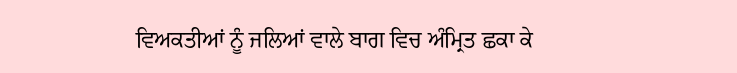ਵਿਅਕਤੀਆਂ ਨੂੰ ਜਲਿਆਂ ਵਾਲੇ ਬਾਗ ਵਿਚ ਅੰਮ੍ਰਿਤ ਛਕਾ ਕੇ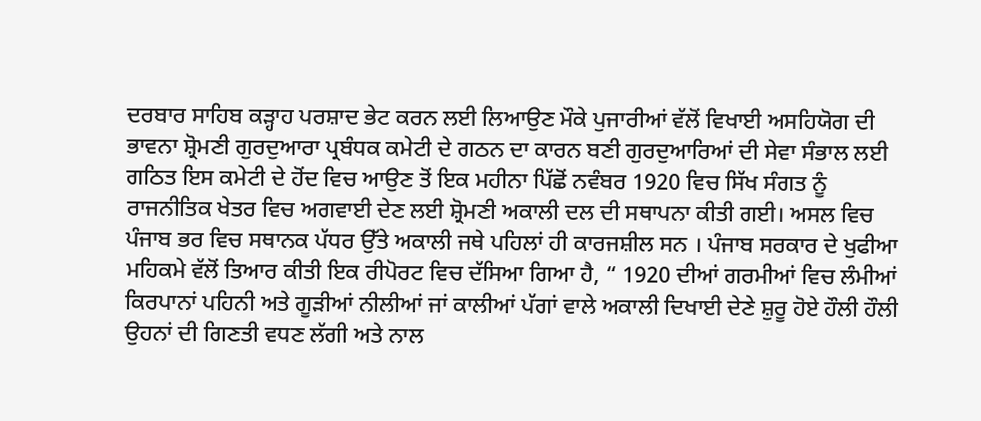ਦਰਬਾਰ ਸਾਹਿਬ ਕੜ੍ਹਾਹ ਪਰਸ਼ਾਦ ਭੇਟ ਕਰਨ ਲਈ ਲਿਆਉਣ ਮੌਕੇ ਪੁਜਾਰੀਆਂ ਵੱਲੋਂ ਵਿਖਾਈ ਅਸਹਿਯੋਗ ਦੀ ਭਾਵਨਾ ਸ਼੍ਰੋਮਣੀ ਗੁਰਦੁਆਰਾ ਪ੍ਰਬੰਧਕ ਕਮੇਟੀ ਦੇ ਗਠਨ ਦਾ ਕਾਰਨ ਬਣੀ ਗੁਰਦੁਆਰਿਆਂ ਦੀ ਸੇਵਾ ਸੰਭਾਲ ਲਈ ਗਠਿਤ ਇਸ ਕਮੇਟੀ ਦੇ ਹੋਂਦ ਵਿਚ ਆਉਣ ਤੋਂ ਇਕ ਮਹੀਨਾ ਪਿੱਛੋਂ ਨਵੰਬਰ 1920 ਵਿਚ ਸਿੱਖ ਸੰਗਤ ਨੂੰ ਰਾਜਨੀਤਿਕ ਖੇਤਰ ਵਿਚ ਅਗਵਾਈ ਦੇਣ ਲਈ ਸ਼੍ਰੋਮਣੀ ਅਕਾਲੀ ਦਲ ਦੀ ਸਥਾਪਨਾ ਕੀਤੀ ਗਈ। ਅਸਲ ਵਿਚ ਪੰਜਾਬ ਭਰ ਵਿਚ ਸਥਾਨਕ ਪੱਧਰ ਉੱਤੇ ਅਕਾਲੀ ਜਥੇ ਪਹਿਲਾਂ ਹੀ ਕਾਰਜਸ਼ੀਲ ਸਨ । ਪੰਜਾਬ ਸਰਕਾਰ ਦੇ ਖੁਫੀਆ ਮਹਿਕਮੇ ਵੱਲੋਂ ਤਿਆਰ ਕੀਤੀ ਇਕ ਰੀਪੋਰਟ ਵਿਚ ਦੱਸਿਆ ਗਿਆ ਹੈ, “ 1920 ਦੀਆਂ ਗਰਮੀਆਂ ਵਿਚ ਲੰਮੀਆਂ ਕਿਰਪਾਨਾਂ ਪਹਿਨੀ ਅਤੇ ਗੂੜੀਆਂ ਨੀਲੀਆਂ ਜਾਂ ਕਾਲੀਆਂ ਪੱਗਾਂ ਵਾਲੇ ਅਕਾਲੀ ਦਿਖਾਈ ਦੇਣੇ ਸ਼ੁਰੂ ਹੋਏ ਹੌਲੀ ਹੌਲੀ ਉਹਨਾਂ ਦੀ ਗਿਣਤੀ ਵਧਣ ਲੱਗੀ ਅਤੇ ਨਾਲ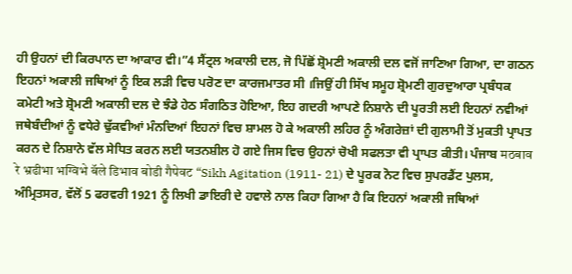ਹੀ ਉਹਨਾਂ ਦੀ ਕਿਰਪਾਨ ਦਾ ਆਕਾਰ ਵੀ।”4 ਸੈਂਟ੍ਰਲ ਅਕਾਲੀ ਦਲ, ਜੋ ਪਿੱਛੋਂ ਸ਼੍ਰੋਮਣੀ ਅਕਾਲੀ ਦਲ ਵਜੋਂ ਜਾਣਿਆ ਗਿਆ, ਦਾ ਗਠਨ ਇਹਨਾਂ ਅਕਾਲੀ ਜਥਿਆਂ ਨੂੰ ਇਕ ਲੜੀ ਵਿਚ ਪਰੋਣ ਦਾ ਕਾਰਜਮਾਤਰ ਸੀ ।ਜਿਉਂ ਹੀ ਸਿੱਖ ਸਮੂਹ ਸ਼੍ਰੋਮਣੀ ਗੁਰਦੁਆਰਾ ਪ੍ਰਬੰਧਕ ਕਮੇਟੀ ਅਤੇ ਸ਼੍ਰੋਮਣੀ ਅਕਾਲੀ ਦਲ ਦੇ ਝੰਡੇ ਹੇਠ ਸੰਗਠਿਤ ਹੋਇਆ, ਇਹ ਗਦਰੀ ਆਪਣੇ ਨਿਸ਼ਾਨੇ ਦੀ ਪੂਰਤੀ ਲਈ ਇਹਨਾਂ ਨਵੀਆਂ ਜਥੇਬੰਦੀਆਂ ਨੂੰ ਵਧੇਰੇ ਢੁੱਕਵੀਆਂ ਮੰਨਦਿਆਂ ਇਹਨਾਂ ਵਿਚ ਸ਼ਾਮਲ ਹੋ ਕੇ ਅਕਾਲੀ ਲਹਿਰ ਨੂੰ ਅੰਗਰੇਜ਼ਾਂ ਦੀ ਗੁਲਾਮੀ ਤੋਂ ਮੁਕਤੀ ਪ੍ਰਾਪਤ ਕਰਨ ਦੇ ਨਿਸ਼ਾਨੇ ਵੱਲ ਸੇਧਿਤ ਕਰਨ ਲਈ ਯਤਨਸ਼ੀਲ ਹੋ ਗਏ ਜਿਸ ਵਿਚ ਉਹਨਾਂ ਚੋਖੀ ਸਫਲਤਾ ਵੀ ਪ੍ਰਾਪਤ ਕੀਤੀ। ਪੰਜਾਬ मठबाव रे भ्रढीभा भग्विभे बॅले डिभाव बोडी गैपेवट “Sikh Agitation (1911- 21) ਦੇ ਪੂਰਕ ਨੋਟ ਵਿਚ ਸੁਪਰਡੈਂਟ ਪੁਲਸ, ਅੰਮ੍ਰਿਤਸਰ, ਵੱਲੋਂ 5 ਫਰਵਰੀ 1921 ਨੂੰ ਲਿਖੀ ਡਾਇਰੀ ਦੇ ਹਵਾਲੇ ਨਾਲ ਕਿਹਾ ਗਿਆ ਹੈ ਕਿ ਇਹਨਾਂ ਅਕਾਲੀ ਜਥਿਆਂ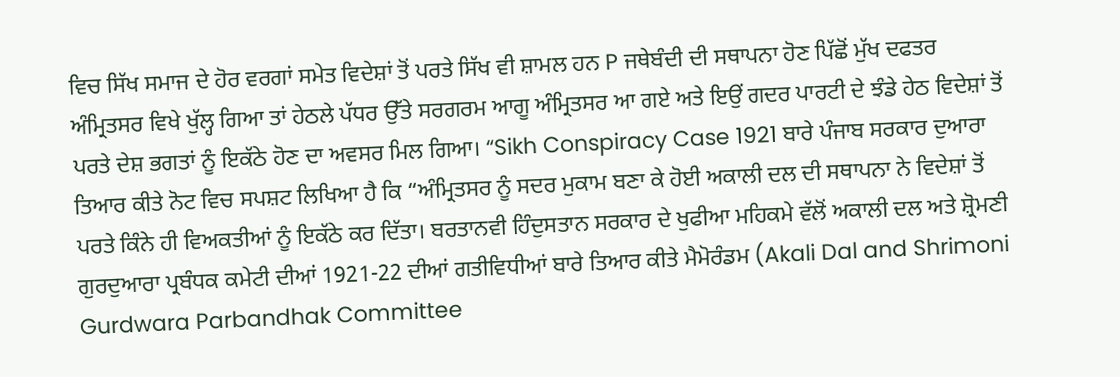ਵਿਚ ਸਿੱਖ ਸਮਾਜ ਦੇ ਹੋਰ ਵਰਗਾਂ ਸਮੇਤ ਵਿਦੇਸ਼ਾਂ ਤੋਂ ਪਰਤੇ ਸਿੱਖ ਵੀ ਸ਼ਾਮਲ ਹਨ P ਜਥੇਬੰਦੀ ਦੀ ਸਥਾਪਨਾ ਹੋਣ ਪਿੱਛੋਂ ਮੁੱਖ ਦਫਤਰ ਅੰਮ੍ਰਿਤਸਰ ਵਿਖੇ ਖੁੱਲ੍ਹ ਗਿਆ ਤਾਂ ਹੇਠਲੇ ਪੱਧਰ ਉੱਤੇ ਸਰਗਰਮ ਆਗੂ ਅੰਮ੍ਰਿਤਸਰ ਆ ਗਏ ਅਤੇ ਇਉਂ ਗਦਰ ਪਾਰਟੀ ਦੇ ਝੰਡੇ ਹੇਠ ਵਿਦੇਸ਼ਾਂ ਤੋਂ ਪਰਤੇ ਦੇਸ਼ ਭਗਤਾਂ ਨੂੰ ਇਕੱਠੇ ਹੋਣ ਦਾ ਅਵਸਰ ਮਿਲ ਗਿਆ। “Sikh Conspiracy Case 1921 ਬਾਰੇ ਪੰਜਾਬ ਸਰਕਾਰ ਦੁਆਰਾ ਤਿਆਰ ਕੀਤੇ ਨੋਟ ਵਿਚ ਸਪਸ਼ਟ ਲਿਖਿਆ ਹੈ ਕਿ “ਅੰਮ੍ਰਿਤਸਰ ਨੂੰ ਸਦਰ ਮੁਕਾਮ ਬਣਾ ਕੇ ਹੋਈ ਅਕਾਲੀ ਦਲ ਦੀ ਸਥਾਪਨਾ ਨੇ ਵਿਦੇਸ਼ਾਂ ਤੋਂ ਪਰਤੇ ਕਿੰਨੇ ਹੀ ਵਿਅਕਤੀਆਂ ਨੂੰ ਇਕੱਠੇ ਕਰ ਦਿੱਤਾ। ਬਰਤਾਨਵੀ ਹਿੰਦੁਸਤਾਨ ਸਰਕਾਰ ਦੇ ਖੁਫੀਆ ਮਹਿਕਮੇ ਵੱਲੋਂ ਅਕਾਲੀ ਦਲ ਅਤੇ ਸ਼੍ਰੋਮਣੀ ਗੁਰਦੁਆਰਾ ਪ੍ਰਬੰਧਕ ਕਮੇਟੀ ਦੀਆਂ 1921-22 ਦੀਆਂ ਗਤੀਵਿਧੀਆਂ ਬਾਰੇ ਤਿਆਰ ਕੀਤੇ ਮੈਮੋਰੰਡਮ (Akali Dal and Shrimoni Gurdwara Parbandhak Committee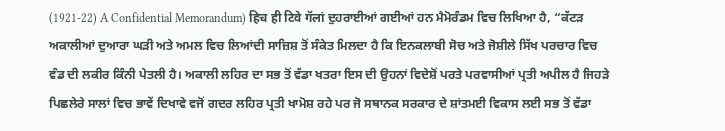(1921-22) A Confidential Memorandum) हिच ही टिवे गॅलां ਦੁਹਰਾਈਆਂ ਗਈਆਂ ਹਨ ਮੈਮੋਰੰਡਮ ਵਿਚ ਲਿਖਿਆ ਹੈ, “ਕੱਟੜ ਅਕਾਲੀਆਂ ਦੁਆਰਾ ਘੜੀ ਅਤੇ ਅਮਲ ਵਿਚ ਲਿਆਂਦੀ ਸਾਜ਼ਿਸ਼ ਤੋਂ ਸੰਕੇਤ ਮਿਲਦਾ ਹੈ ਕਿ ਇਨਕਲਾਬੀ ਸੋਚ ਅਤੇ ਜੋਸ਼ੀਲੇ ਸਿੱਖ ਪਰਚਾਰ ਵਿਚ ਵੰਡ ਦੀ ਲਕੀਰ ਕਿੰਨੀ ਪੇਤਲੀ ਹੈ। ਅਕਾਲੀ ਲਹਿਰ ਦਾ ਸਭ ਤੋਂ ਵੱਡਾ ਖਤਰਾ ਇਸ ਦੀ ਉਹਨਾਂ ਵਿਦੇਸ਼ੋਂ ਪਰਤੇ ਪਰਵਾਸੀਆਂ ਪ੍ਰਤੀ ਅਪੀਲ ਹੈ ਜਿਹੜੇ ਪਿਛਲੇਰੇ ਸਾਲਾਂ ਵਿਚ ਭਾਵੇਂ ਦਿਖਾਵੇ ਵਜੋਂ ਗਦਰ ਲਹਿਰ ਪ੍ਰਤੀ ਖਾਮੋਸ਼ ਰਹੇ ਪਰ ਜੋ ਸਥਾਨਕ ਸਰਕਾਰ ਦੇ ਸ਼ਾਂਤਮਈ ਵਿਕਾਸ ਲਈ ਸਭ ਤੋਂ ਵੱਡਾ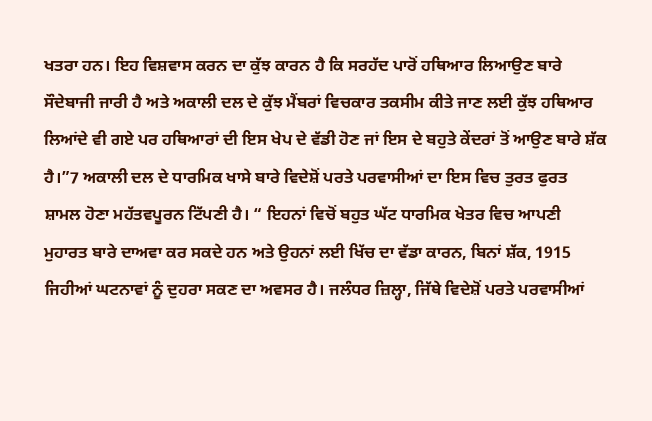ਖਤਰਾ ਹਨ। ਇਹ ਵਿਸ਼ਵਾਸ ਕਰਨ ਦਾ ਕੁੱਝ ਕਾਰਨ ਹੈ ਕਿ ਸਰਹੱਦ ਪਾਰੋਂ ਹਥਿਆਰ ਲਿਆਉਣ ਬਾਰੇ ਸੌਦੇਬਾਜੀ ਜਾਰੀ ਹੈ ਅਤੇ ਅਕਾਲੀ ਦਲ ਦੇ ਕੁੱਝ ਮੈਂਬਰਾਂ ਵਿਚਕਾਰ ਤਕਸੀਮ ਕੀਤੇ ਜਾਣ ਲਈ ਕੁੱਝ ਹਥਿਆਰ ਲਿਆਂਦੇ ਵੀ ਗਏ ਪਰ ਹਥਿਆਰਾਂ ਦੀ ਇਸ ਖੇਪ ਦੇ ਵੱਡੀ ਹੋਣ ਜਾਂ ਇਸ ਦੇ ਬਹੁਤੇ ਕੇਂਦਰਾਂ ਤੋਂ ਆਉਣ ਬਾਰੇ ਸ਼ੱਕ ਹੈ।”7 ਅਕਾਲੀ ਦਲ ਦੇ ਧਾਰਮਿਕ ਖਾਸੇ ਬਾਰੇ ਵਿਦੇਸ਼ੋਂ ਪਰਤੇ ਪਰਵਾਸੀਆਂ ਦਾ ਇਸ ਵਿਚ ਤੁਰਤ ਫੁਰਤ ਸ਼ਾਮਲ ਹੋਣਾ ਮਹੱਤਵਪੂਰਨ ਟਿੱਪਣੀ ਹੈ। “ ਇਹਨਾਂ ਵਿਚੋਂ ਬਹੁਤ ਘੱਟ ਧਾਰਮਿਕ ਖੇਤਰ ਵਿਚ ਆਪਣੀ ਮੁਹਾਰਤ ਬਾਰੇ ਦਾਅਵਾ ਕਰ ਸਕਦੇ ਹਨ ਅਤੇ ਉਹਨਾਂ ਲਈ ਖਿੱਚ ਦਾ ਵੱਡਾ ਕਾਰਨ, ਬਿਨਾਂ ਸ਼ੱਕ, 1915 ਜਿਹੀਆਂ ਘਟਨਾਵਾਂ ਨੂੰ ਦੁਹਰਾ ਸਕਣ ਦਾ ਅਵਸਰ ਹੈ। ਜਲੰਧਰ ਜ਼ਿਲ੍ਹਾ, ਜਿੱਥੇ ਵਿਦੇਸ਼ੋਂ ਪਰਤੇ ਪਰਵਾਸੀਆਂ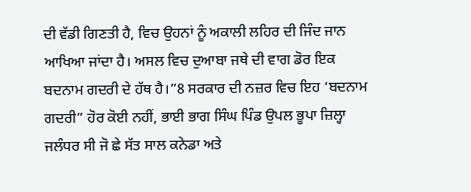ਦੀ ਵੱਡੀ ਗਿਣਤੀ ਹੈ, ਵਿਚ ਉਹਨਾਂ ਨੂੰ ਅਕਾਲੀ ਲਹਿਰ ਦੀ ਜਿੰਦ ਜਾਨ ਆਖਿਆ ਜਾਂਦਾ ਹੈ। ਅਸਲ ਵਿਚ ਦੁਆਬਾ ਜਥੇ ਦੀ ਵਾਗ ਡੋਰ ਇਕ ਬਦਨਾਮ ਗਦਰੀ ਦੇ ਹੱਥ ਹੈ।”8 ਸਰਕਾਰ ਦੀ ਨਜ਼ਰ ਵਿਚ ਇਹ ‘ਬਦਨਾਮ ਗਦਰੀ” ਹੋਰ ਕੋਈ ਨਹੀਂ, ਭਾਈ ਭਾਗ ਸਿੰਘ ਪਿੰਡ ਉਪਲ ਭੂਪਾ ਜ਼ਿਲ੍ਹਾ ਜਲੰਧਰ ਸੀ ਜੋ ਛੇ ਸੱਤ ਸਾਲ ਕਨੇਡਾ ਅਤੇ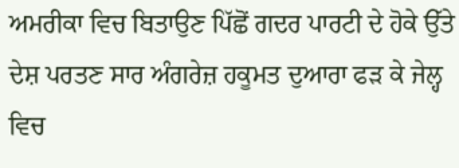ਅਮਰੀਕਾ ਵਿਚ ਬਿਤਾਉਣ ਪਿੱਛੋਂ ਗਦਰ ਪਾਰਟੀ ਦੇ ਹੋਕੇ ਉੱਤੇ ਦੇਸ਼ ਪਰਤਣ ਸਾਰ ਅੰਗਰੇਜ਼ ਹਕੂਮਤ ਦੁਆਰਾ ਫੜ ਕੇ ਜੇਲ੍ਹ ਵਿਚ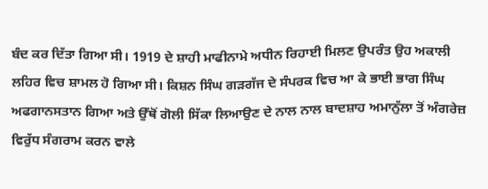ਬੰਦ ਕਰ ਦਿੱਤਾ ਗਿਆ ਸੀ। 1919 ਦੇ ਸ਼ਾਹੀ ਮਾਫੀਨਾਮੇ ਅਧੀਨ ਰਿਹਾਈ ਮਿਲਣ ਉਪਰੰਤ ਉਹ ਅਕਾਲੀ ਲਹਿਰ ਵਿਚ ਸ਼ਾਮਲ ਹੋ ਗਿਆ ਸੀ। ਕਿਸ਼ਨ ਸਿੰਘ ਗੜਗੱਜ ਦੇ ਸੰਪਰਕ ਵਿਚ ਆ ਕੇ ਭਾਈ ਭਾਗ ਸਿੰਘ ਅਫਗਾਨਸਤਾਨ ਗਿਆ ਅਤੇ ਉੱਥੋਂ ਗੋਲੀ ਸਿੱਕਾ ਲਿਆਉਣ ਦੇ ਨਾਲ ਨਾਲ ਬਾਦਸ਼ਾਹ ਅਮਾਨੁੱਲਾ ਤੋਂ ਅੰਗਰੇਜ਼ ਵਿਰੁੱਧ ਸੰਗਰਾਮ ਕਰਨ ਵਾਲੇ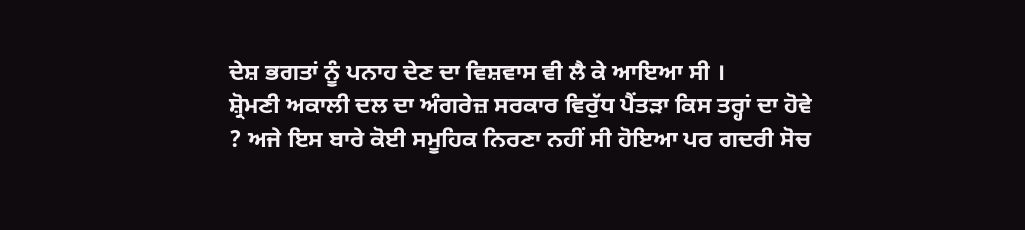ਦੇਸ਼ ਭਗਤਾਂ ਨੂੰ ਪਨਾਹ ਦੇਣ ਦਾ ਵਿਸ਼ਵਾਸ ਵੀ ਲੈ ਕੇ ਆਇਆ ਸੀ ।
ਸ਼੍ਰੋਮਣੀ ਅਕਾਲੀ ਦਲ ਦਾ ਅੰਗਰੇਜ਼ ਸਰਕਾਰ ਵਿਰੁੱਧ ਪੈਂਤੜਾ ਕਿਸ ਤਰ੍ਹਾਂ ਦਾ ਹੋਵੇ ? ਅਜੇ ਇਸ ਬਾਰੇ ਕੋਈ ਸਮੂਹਿਕ ਨਿਰਣਾ ਨਹੀਂ ਸੀ ਹੋਇਆ ਪਰ ਗਦਰੀ ਸੋਚ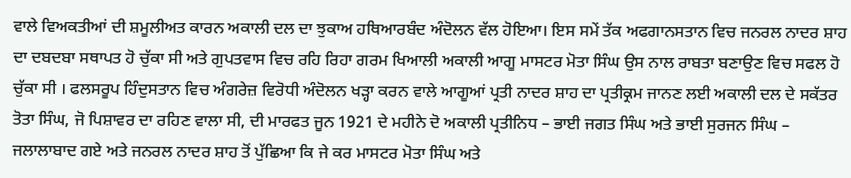ਵਾਲੇ ਵਿਅਕਤੀਆਂ ਦੀ ਸ਼ਮੂਲੀਅਤ ਕਾਰਨ ਅਕਾਲੀ ਦਲ ਦਾ ਝੁਕਾਅ ਹਥਿਆਰਬੰਦ ਅੰਦੋਲਨ ਵੱਲ ਹੋਇਆ। ਇਸ ਸਮੇਂ ਤੱਕ ਅਫਗਾਨਸਤਾਨ ਵਿਚ ਜਨਰਲ ਨਾਦਰ ਸ਼ਾਹ ਦਾ ਦਬਦਬਾ ਸਥਾਪਤ ਹੋ ਚੁੱਕਾ ਸੀ ਅਤੇ ਗੁਪਤਵਾਸ ਵਿਚ ਰਹਿ ਰਿਹਾ ਗਰਮ ਖਿਆਲੀ ਅਕਾਲੀ ਆਗੂ ਮਾਸਟਰ ਮੋਤਾ ਸਿੰਘ ਉਸ ਨਾਲ ਰਾਬਤਾ ਬਣਾਉਣ ਵਿਚ ਸਫਲ ਹੋ ਚੁੱਕਾ ਸੀ । ਫਲਸਰੂਪ ਹਿੰਦੁਸਤਾਨ ਵਿਚ ਅੰਗਰੇਜ਼ ਵਿਰੋਧੀ ਅੰਦੋਲਨ ਖੜ੍ਹਾ ਕਰਨ ਵਾਲੇ ਆਗੂਆਂ ਪ੍ਰਤੀ ਨਾਦਰ ਸ਼ਾਹ ਦਾ ਪ੍ਰਤੀਕ੍ਰਮ ਜਾਨਣ ਲਈ ਅਕਾਲੀ ਦਲ ਦੇ ਸਕੱਤਰ ਤੋਤਾ ਸਿੰਘ, ਜੋ ਪਿਸ਼ਾਵਰ ਦਾ ਰਹਿਣ ਵਾਲਾ ਸੀ, ਦੀ ਮਾਰਫਤ ਜੂਨ 1921 ਦੇ ਮਹੀਨੇ ਦੋ ਅਕਾਲੀ ਪ੍ਰਤੀਨਿਧ – ਭਾਈ ਜਗਤ ਸਿੰਘ ਅਤੇ ਭਾਈ ਸੁਰਜਨ ਸਿੰਘ – ਜਲਾਲਾਬਾਦ ਗਏ ਅਤੇ ਜਨਰਲ ਨਾਦਰ ਸ਼ਾਹ ਤੋਂ ਪੁੱਛਿਆ ਕਿ ਜੇ ਕਰ ਮਾਸਟਰ ਮੋਤਾ ਸਿੰਘ ਅਤੇ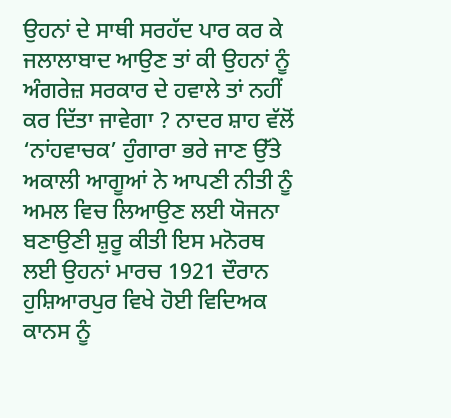ਉਹਨਾਂ ਦੇ ਸਾਥੀ ਸਰਹੱਦ ਪਾਰ ਕਰ ਕੇ ਜਲਾਲਾਬਾਦ ਆਉਣ ਤਾਂ ਕੀ ਉਹਨਾਂ ਨੂੰ ਅੰਗਰੇਜ਼ ਸਰਕਾਰ ਦੇ ਹਵਾਲੇ ਤਾਂ ਨਹੀਂ ਕਰ ਦਿੱਤਾ ਜਾਵੇਗਾ ? ਨਾਦਰ ਸ਼ਾਹ ਵੱਲੋਂ ‘ਨਾਂਹਵਾਚਕ’ ਹੁੰਗਾਰਾ ਭਰੇ ਜਾਣ ਉੱਤੇ ਅਕਾਲੀ ਆਗੂਆਂ ਨੇ ਆਪਣੀ ਨੀਤੀ ਨੂੰ ਅਮਲ ਵਿਚ ਲਿਆਉਣ ਲਈ ਯੋਜਨਾ ਬਣਾਉਣੀ ਸ਼ੁਰੂ ਕੀਤੀ ਇਸ ਮਨੋਰਥ ਲਈ ਉਹਨਾਂ ਮਾਰਚ 1921 ਦੌਰਾਨ ਹੁਸ਼ਿਆਰਪੁਰ ਵਿਖੇ ਹੋਈ ਵਿਦਿਅਕ ਕਾਨਸ ਨੂੰ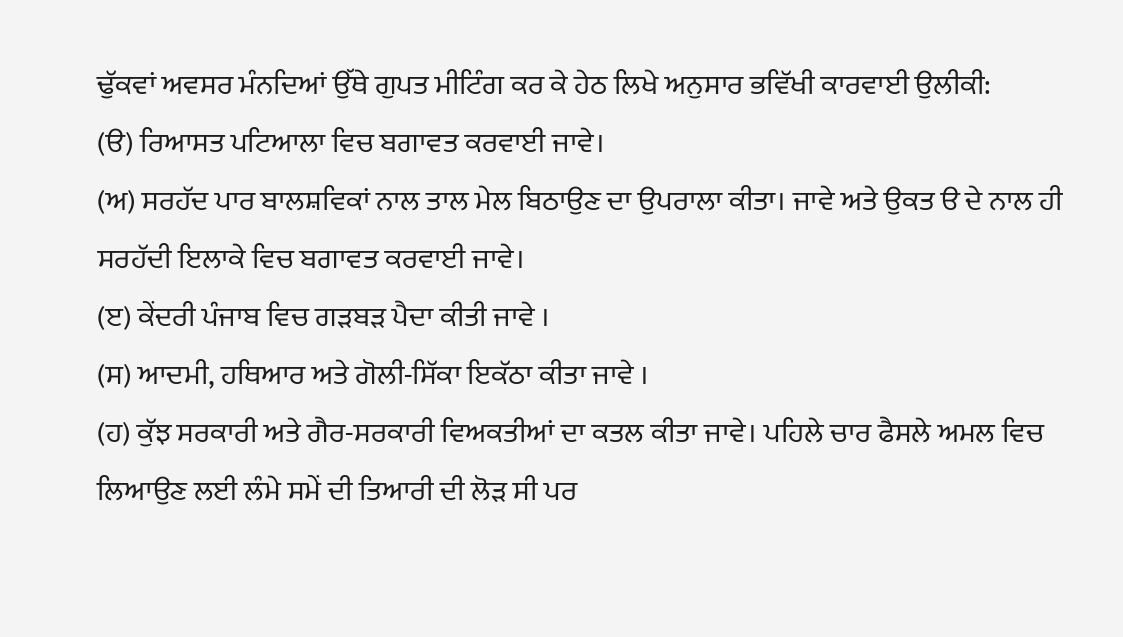ਢੁੱਕਵਾਂ ਅਵਸਰ ਮੰਨਦਿਆਂ ਉੱਥੇ ਗੁਪਤ ਮੀਟਿੰਗ ਕਰ ਕੇ ਹੇਠ ਲਿਖੇ ਅਨੁਸਾਰ ਭਵਿੱਖੀ ਕਾਰਵਾਈ ਉਲੀਕੀ:
(ੳ) ਰਿਆਸਤ ਪਟਿਆਲਾ ਵਿਚ ਬਗਾਵਤ ਕਰਵਾਈ ਜਾਵੇ।
(ਅ) ਸਰਹੱਦ ਪਾਰ ਬਾਲਸ਼ਵਿਕਾਂ ਨਾਲ ਤਾਲ ਮੇਲ ਬਿਠਾਉਣ ਦਾ ਉਪਰਾਲਾ ਕੀਤਾ। ਜਾਵੇ ਅਤੇ ਉਕਤ ੳ ਦੇ ਨਾਲ ਹੀ ਸਰਹੱਦੀ ਇਲਾਕੇ ਵਿਚ ਬਗਾਵਤ ਕਰਵਾਈ ਜਾਵੇ।
(ੲ) ਕੇਂਦਰੀ ਪੰਜਾਬ ਵਿਚ ਗੜਬੜ ਪੈਦਾ ਕੀਤੀ ਜਾਵੇ ।
(ਸ) ਆਦਮੀ, ਹਥਿਆਰ ਅਤੇ ਗੋਲੀ-ਸਿੱਕਾ ਇਕੱਠਾ ਕੀਤਾ ਜਾਵੇ ।
(ਹ) ਕੁੱਝ ਸਰਕਾਰੀ ਅਤੇ ਗੈਰ-ਸਰਕਾਰੀ ਵਿਅਕਤੀਆਂ ਦਾ ਕਤਲ ਕੀਤਾ ਜਾਵੇ। ਪਹਿਲੇ ਚਾਰ ਫੈਸਲੇ ਅਮਲ ਵਿਚ ਲਿਆਉਣ ਲਈ ਲੰਮੇ ਸਮੇਂ ਦੀ ਤਿਆਰੀ ਦੀ ਲੋੜ ਸੀ ਪਰ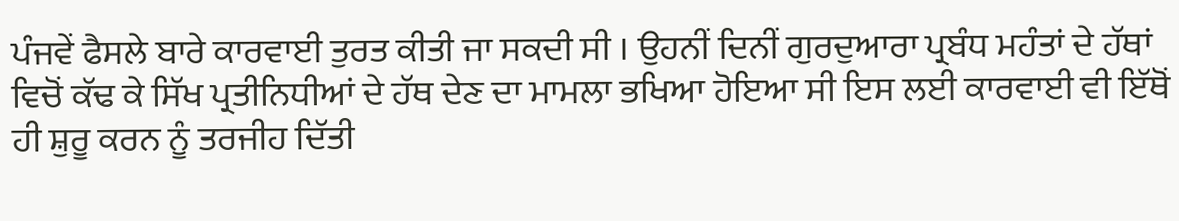ਪੰਜਵੇਂ ਫੈਸਲੇ ਬਾਰੇ ਕਾਰਵਾਈ ਤੁਰਤ ਕੀਤੀ ਜਾ ਸਕਦੀ ਸੀ । ਉਹਨੀਂ ਦਿਨੀਂ ਗੁਰਦੁਆਰਾ ਪ੍ਰਬੰਧ ਮਹੰਤਾਂ ਦੇ ਹੱਥਾਂ ਵਿਚੋਂ ਕੱਢ ਕੇ ਸਿੱਖ ਪ੍ਰਤੀਨਿਧੀਆਂ ਦੇ ਹੱਥ ਦੇਣ ਦਾ ਮਾਮਲਾ ਭਖਿਆ ਹੋਇਆ ਸੀ ਇਸ ਲਈ ਕਾਰਵਾਈ ਵੀ ਇੱਥੋਂ ਹੀ ਸ਼ੁਰੂ ਕਰਨ ਨੂੰ ਤਰਜੀਹ ਦਿੱਤੀ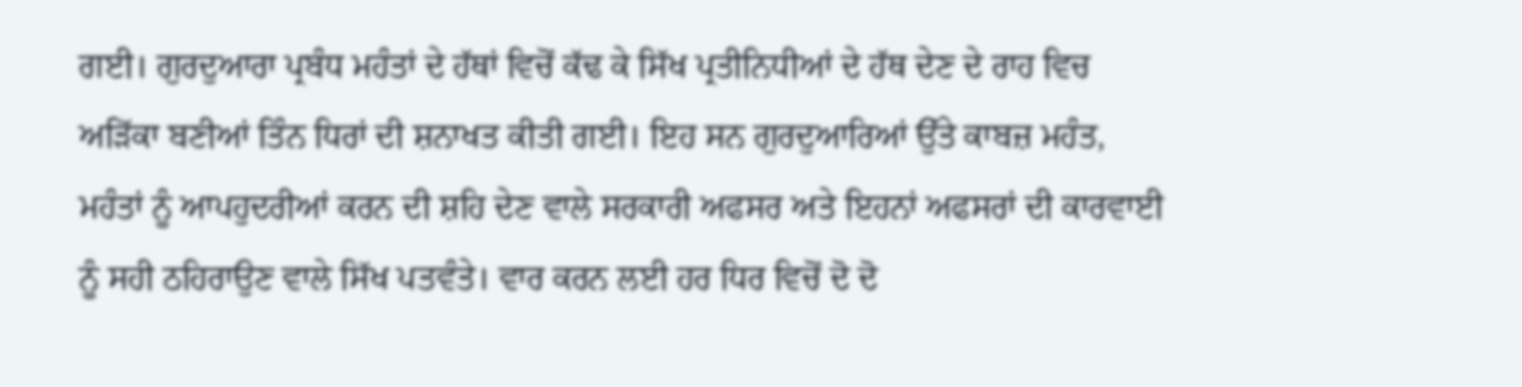ਗਈ। ਗੁਰਦੁਆਰਾ ਪ੍ਰਬੰਧ ਮਹੰਤਾਂ ਦੇ ਹੱਥਾਂ ਵਿਚੋਂ ਕੱਢ ਕੇ ਸਿੱਖ ਪ੍ਰਤੀਨਿਧੀਆਂ ਦੇ ਹੱਥ ਦੇਣ ਦੇ ਰਾਹ ਵਿਚ ਅੜਿੱਕਾ ਬਣੀਆਂ ਤਿੰਨ ਧਿਰਾਂ ਦੀ ਸ਼ਨਾਖਤ ਕੀਤੀ ਗਈ। ਇਹ ਸਨ ਗੁਰਦੁਆਰਿਆਂ ਉੱਤੇ ਕਾਬਜ਼ ਮਹੰਤ, ਮਹੰਤਾਂ ਨੂੰ ਆਪਹੁਦਰੀਆਂ ਕਰਨ ਦੀ ਸ਼ਹਿ ਦੇਣ ਵਾਲੇ ਸਰਕਾਰੀ ਅਫਸਰ ਅਤੇ ਇਹਨਾਂ ਅਫਸਰਾਂ ਦੀ ਕਾਰਵਾਈ ਨੂੰ ਸਹੀ ਠਹਿਰਾਉਣ ਵਾਲੇ ਸਿੱਖ ਪਤਵੰਤੇ। ਵਾਰ ਕਰਨ ਲਈ ਹਰ ਧਿਰ ਵਿਚੋਂ ਦੋ ਦੋ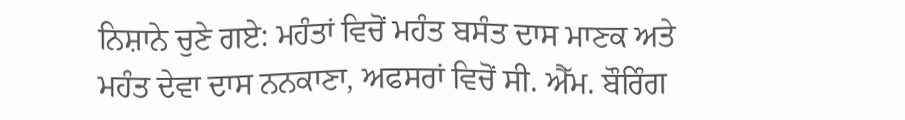ਨਿਸ਼ਾਨੇ ਚੁਣੇ ਗਏ: ਮਹੰਤਾਂ ਵਿਚੋਂ ਮਹੰਤ ਬਸੰਤ ਦਾਸ ਮਾਣਕ ਅਤੇ ਮਹੰਤ ਦੇਵਾ ਦਾਸ ਨਨਕਾਣਾ, ਅਫਸਰਾਂ ਵਿਚੋਂ ਸੀ. ਐੱਮ. ਬੌਰਿੰਗ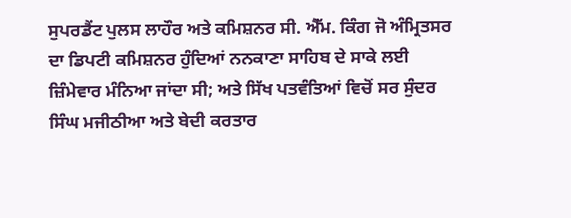ਸੁਪਰਡੈਂਟ ਪੁਲਸ ਲਾਹੌਰ ਅਤੇ ਕਮਿਸ਼ਨਰ ਸੀ. ਐੱਮ. ਕਿੰਗ ਜੋ ਅੰਮ੍ਰਿਤਸਰ ਦਾ ਡਿਪਟੀ ਕਮਿਸ਼ਨਰ ਹੁੰਦਿਆਂ ਨਨਕਾਣਾ ਸਾਹਿਬ ਦੇ ਸਾਕੇ ਲਈ ਜ਼ਿੰਮੇਵਾਰ ਮੰਨਿਆ ਜਾਂਦਾ ਸੀ; ਅਤੇ ਸਿੱਖ ਪਤਵੰਤਿਆਂ ਵਿਚੋਂ ਸਰ ਸੁੰਦਰ ਸਿੰਘ ਮਜੀਠੀਆ ਅਤੇ ਬੇਦੀ ਕਰਤਾਰ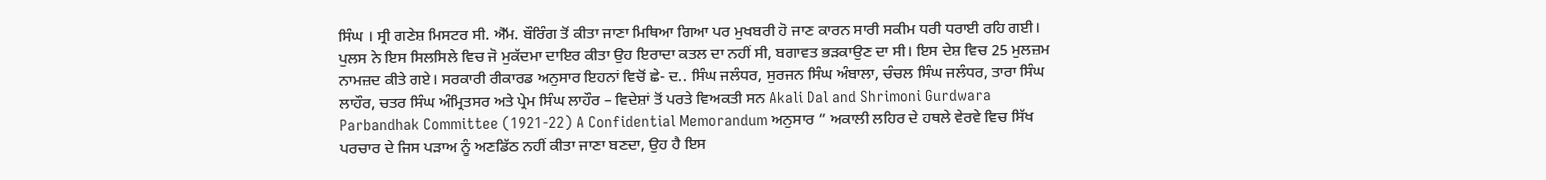ਸਿੰਘ । ਸ੍ਰੀ ਗਣੇਸ਼ ਮਿਸਟਰ ਸੀ. ਐੱਮ. ਬੌਰਿੰਗ ਤੋਂ ਕੀਤਾ ਜਾਣਾ ਮਿਥਿਆ ਗਿਆ ਪਰ ਮੁਖਬਰੀ ਹੋ ਜਾਣ ਕਾਰਨ ਸਾਰੀ ਸਕੀਮ ਧਰੀ ਧਰਾਈ ਰਹਿ ਗਈ। ਪੁਲਸ ਨੇ ਇਸ ਸਿਲਸਿਲੇ ਵਿਚ ਜੋ ਮੁਕੱਦਮਾ ਦਾਇਰ ਕੀਤਾ ਉਹ ਇਰਾਦਾ ਕਤਲ ਦਾ ਨਹੀਂ ਸੀ, ਬਗਾਵਤ ਭੜਕਾਉਣ ਦਾ ਸੀ। ਇਸ ਦੇਸ਼ ਵਿਚ 25 ਮੁਲਜ਼ਮ ਨਾਮਜ਼ਦ ਕੀਤੇ ਗਏ। ਸਰਕਾਰੀ ਰੀਕਾਰਡ ਅਨੁਸਾਰ ਇਹਨਾਂ ਵਿਚੋਂ ਛੇ- ਦ.. ਸਿੰਘ ਜਲੰਧਰ, ਸੁਰਜਨ ਸਿੰਘ ਅੰਬਾਲਾ, ਚੰਚਲ ਸਿੰਘ ਜਲੰਧਰ, ਤਾਰਾ ਸਿੰਘ ਲਾਹੌਰ, ਚਤਰ ਸਿੰਘ ਅੰਮ੍ਰਿਤਸਰ ਅਤੇ ਪ੍ਰੇਮ ਸਿੰਘ ਲਾਹੌਰ – ਵਿਦੇਸ਼ਾਂ ਤੋਂ ਪਰਤੇ ਵਿਅਕਤੀ ਸਨ Akali Dal and Shrimoni Gurdwara Parbandhak Committee (1921-22) A Confidential Memorandum ਅਨੁਸਾਰ ” ਅਕਾਲੀ ਲਹਿਰ ਦੇ ਹਥਲੇ ਵੇਰਵੇ ਵਿਚ ਸਿੱਖ ਪਰਚਾਰ ਦੇ ਜਿਸ ਪੜਾਅ ਨੂੰ ਅਣਡਿੱਠ ਨਹੀਂ ਕੀਤਾ ਜਾਣਾ ਬਣਦਾ, ਉਹ ਹੈ ਇਸ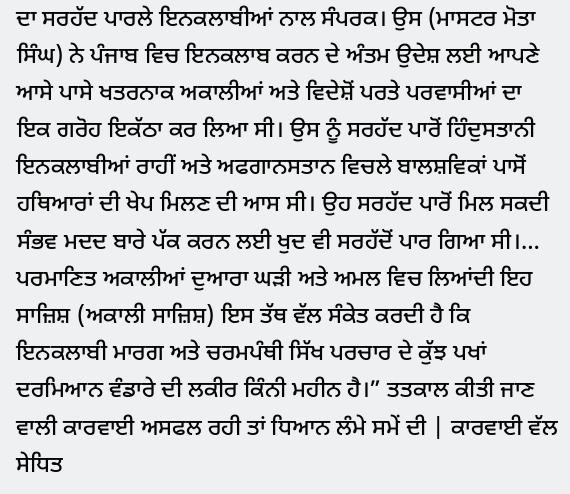ਦਾ ਸਰਹੱਦ ਪਾਰਲੇ ਇਨਕਲਾਬੀਆਂ ਨਾਲ ਸੰਪਰਕ। ਉਸ (ਮਾਸਟਰ ਮੋਤਾ ਸਿੰਘ) ਨੇ ਪੰਜਾਬ ਵਿਚ ਇਨਕਲਾਬ ਕਰਨ ਦੇ ਅੰਤਮ ਉਦੇਸ਼ ਲਈ ਆਪਣੇ ਆਸੇ ਪਾਸੇ ਖਤਰਨਾਕ ਅਕਾਲੀਆਂ ਅਤੇ ਵਿਦੇਸ਼ੋਂ ਪਰਤੇ ਪਰਵਾਸੀਆਂ ਦਾ ਇਕ ਗਰੋਹ ਇਕੱਠਾ ਕਰ ਲਿਆ ਸੀ। ਉਸ ਨੂੰ ਸਰਹੱਦ ਪਾਰੋਂ ਹਿੰਦੁਸਤਾਨੀ ਇਨਕਲਾਬੀਆਂ ਰਾਹੀਂ ਅਤੇ ਅਫਗਾਨਸਤਾਨ ਵਿਚਲੇ ਬਾਲਸ਼ਵਿਕਾਂ ਪਾਸੋਂ ਹਥਿਆਰਾਂ ਦੀ ਖੇਪ ਮਿਲਣ ਦੀ ਆਸ ਸੀ। ਉਹ ਸਰਹੱਦ ਪਾਰੋਂ ਮਿਲ ਸਕਦੀ ਸੰਭਵ ਮਦਦ ਬਾਰੇ ਪੱਕ ਕਰਨ ਲਈ ਖੁਦ ਵੀ ਸਰਹੱਦੋਂ ਪਾਰ ਗਿਆ ਸੀ।… ਪਰਮਾਣਿਤ ਅਕਾਲੀਆਂ ਦੁਆਰਾ ਘੜੀ ਅਤੇ ਅਮਲ ਵਿਚ ਲਿਆਂਦੀ ਇਹ ਸਾਜ਼ਿਸ਼ (ਅਕਾਲੀ ਸਾਜ਼ਿਸ਼) ਇਸ ਤੱਥ ਵੱਲ ਸੰਕੇਤ ਕਰਦੀ ਹੈ ਕਿ ਇਨਕਲਾਬੀ ਮਾਰਗ ਅਤੇ ਚਰਮਪੰਥੀ ਸਿੱਖ ਪਰਚਾਰ ਦੇ ਕੁੱਝ ਪਖਾਂ ਦਰਮਿਆਨ ਵੰਡਾਰੇ ਦੀ ਲਕੀਰ ਕਿੰਨੀ ਮਹੀਨ ਹੈ।” ਤਤਕਾਲ ਕੀਤੀ ਜਾਣ ਵਾਲੀ ਕਾਰਵਾਈ ਅਸਫਲ ਰਹੀ ਤਾਂ ਧਿਆਨ ਲੰਮੇ ਸਮੇਂ ਦੀ | ਕਾਰਵਾਈ ਵੱਲ ਸੇਧਿਤ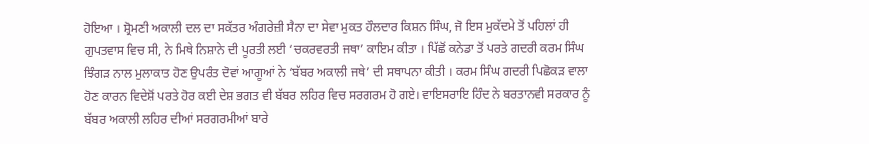ਹੋਇਆ । ਸ਼੍ਰੋਮਣੀ ਅਕਾਲੀ ਦਲ ਦਾ ਸਕੱਤਰ ਅੰਗਰੇਜ਼ੀ ਸੈਨਾ ਦਾ ਸੇਵਾ ਮੁਕਤ ਹੌਲਦਾਰ ਕਿਸ਼ਨ ਸਿੰਘ, ਜੋ ਇਸ ਮੁਕੱਦਮੇ ਤੋਂ ਪਹਿਲਾਂ ਹੀ ਗੁਪਤਵਾਸ ਵਿਚ ਸੀ, ਨੇ ਮਿਥੇ ਨਿਸ਼ਾਨੇ ਦੀ ਪੂਰਤੀ ਲਈ ‘ਚਕਰਵਰਤੀ ਜਥਾ’ ਕਾਇਮ ਕੀਤਾ । ਪਿੱਛੋਂ ਕਨੇਡਾ ਤੋਂ ਪਰਤੇ ਗਦਰੀ ਕਰਮ ਸਿੰਘ ਝਿੰਗੜ ਨਾਲ ਮੁਲਾਕਾਤ ਹੋਣ ਉਪਰੰਤ ਦੋਵਾਂ ਆਗੂਆਂ ਨੇ ‘ਬੱਬਰ ਅਕਾਲੀ ਜਥੇ’ ਦੀ ਸਥਾਪਨਾ ਕੀਤੀ । ਕਰਮ ਸਿੰਘ ਗਦਰੀ ਪਿਛੋਕੜ ਵਾਲਾ ਹੋਣ ਕਾਰਨ ਵਿਦੇਸ਼ੋਂ ਪਰਤੇ ਹੋਰ ਕਈ ਦੇਸ਼ ਭਗਤ ਵੀ ਬੱਬਰ ਲਹਿਰ ਵਿਚ ਸਰਗਰਮ ਹੋ ਗਏ। ਵਾਇਸਰਾਇ ਹਿੰਦ ਨੇ ਬਰਤਾਨਵੀ ਸਰਕਾਰ ਨੂੰ ਬੱਬਰ ਅਕਾਲੀ ਲਹਿਰ ਦੀਆਂ ਸਰਗਰਮੀਆਂ ਬਾਰੇ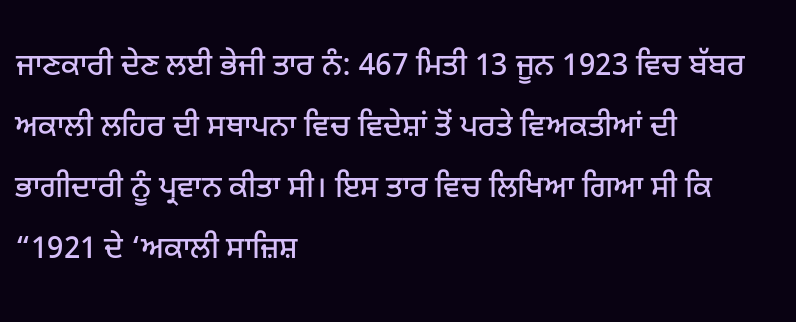ਜਾਣਕਾਰੀ ਦੇਣ ਲਈ ਭੇਜੀ ਤਾਰ ਨੰ: 467 ਮਿਤੀ 13 ਜੂਨ 1923 ਵਿਚ ਬੱਬਰ ਅਕਾਲੀ ਲਹਿਰ ਦੀ ਸਥਾਪਨਾ ਵਿਚ ਵਿਦੇਸ਼ਾਂ ਤੋਂ ਪਰਤੇ ਵਿਅਕਤੀਆਂ ਦੀ ਭਾਗੀਦਾਰੀ ਨੂੰ ਪ੍ਰਵਾਨ ਕੀਤਾ ਸੀ। ਇਸ ਤਾਰ ਵਿਚ ਲਿਖਿਆ ਗਿਆ ਸੀ ਕਿ “1921 ਦੇ ‘ਅਕਾਲੀ ਸਾਜ਼ਿਸ਼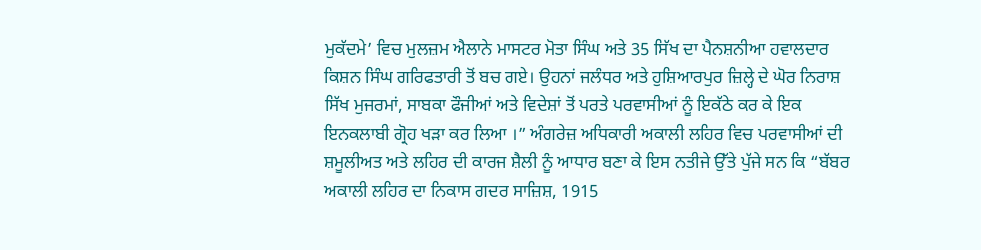ਮੁਕੱਦਮੇ’ ਵਿਚ ਮੁਲਜ਼ਮ ਐਲਾਨੇ ਮਾਸਟਰ ਮੋਤਾ ਸਿੰਘ ਅਤੇ 35 ਸਿੱਖ ਦਾ ਪੈਨਸ਼ਨੀਆ ਹਵਾਲਦਾਰ ਕਿਸ਼ਨ ਸਿੰਘ ਗਰਿਫਤਾਰੀ ਤੋਂ ਬਚ ਗਏ। ਉਹਨਾਂ ਜਲੰਧਰ ਅਤੇ ਹੁਸ਼ਿਆਰਪੁਰ ਜ਼ਿਲ੍ਹੇ ਦੇ ਘੋਰ ਨਿਰਾਸ਼ ਸਿੱਖ ਮੁਜਰਮਾਂ, ਸਾਬਕਾ ਫੌਜੀਆਂ ਅਤੇ ਵਿਦੇਸ਼ਾਂ ਤੋਂ ਪਰਤੇ ਪਰਵਾਸੀਆਂ ਨੂੰ ਇਕੱਠੇ ਕਰ ਕੇ ਇਕ ਇਨਕਲਾਬੀ ਗ੍ਰੋਹ ਖੜਾ ਕਰ ਲਿਆ ।” ਅੰਗਰੇਜ਼ ਅਧਿਕਾਰੀ ਅਕਾਲੀ ਲਹਿਰ ਵਿਚ ਪਰਵਾਸੀਆਂ ਦੀ ਸ਼ਮੂਲੀਅਤ ਅਤੇ ਲਹਿਰ ਦੀ ਕਾਰਜ ਸ਼ੈਲੀ ਨੂੰ ਆਧਾਰ ਬਣਾ ਕੇ ਇਸ ਨਤੀਜੇ ਉੱਤੇ ਪੁੱਜੇ ਸਨ ਕਿ “ਬੱਬਰ ਅਕਾਲੀ ਲਹਿਰ ਦਾ ਨਿਕਾਸ ਗਦਰ ਸਾਜ਼ਿਸ਼, 1915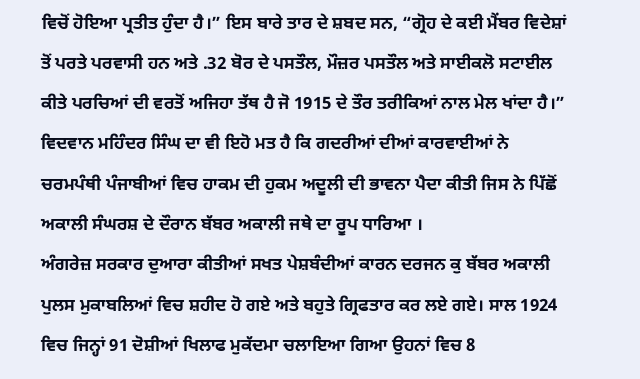ਵਿਚੋਂ ਹੋਇਆ ਪ੍ਰਤੀਤ ਹੁੰਦਾ ਹੈ।” ਇਸ ਬਾਰੇ ਤਾਰ ਦੇ ਸ਼ਬਦ ਸਨ, “ਗ੍ਰੋਹ ਦੇ ਕਈ ਮੈਂਬਰ ਵਿਦੇਸ਼ਾਂ ਤੋਂ ਪਰਤੇ ਪਰਵਾਸੀ ਹਨ ਅਤੇ .32 ਬੋਰ ਦੇ ਪਸਤੌਲ, ਮੌਜ਼ਰ ਪਸਤੌਲ ਅਤੇ ਸਾਈਕਲੋ ਸਟਾਈਲ ਕੀਤੇ ਪਰਚਿਆਂ ਦੀ ਵਰਤੋਂ ਅਜਿਹਾ ਤੱਥ ਹੈ ਜੋ 1915 ਦੇ ਤੌਰ ਤਰੀਕਿਆਂ ਨਾਲ ਮੇਲ ਖਾਂਦਾ ਹੈ।” ਵਿਦਵਾਨ ਮਹਿੰਦਰ ਸਿੰਘ ਦਾ ਵੀ ਇਹੋ ਮਤ ਹੈ ਕਿ ਗਦਰੀਆਂ ਦੀਆਂ ਕਾਰਵਾਈਆਂ ਨੇ ਚਰਮਪੰਥੀ ਪੰਜਾਬੀਆਂ ਵਿਚ ਹਾਕਮ ਦੀ ਹੁਕਮ ਅਦੂਲੀ ਦੀ ਭਾਵਨਾ ਪੈਦਾ ਕੀਤੀ ਜਿਸ ਨੇ ਪਿੱਛੋਂ ਅਕਾਲੀ ਸੰਘਰਸ਼ ਦੇ ਦੌਰਾਨ ਬੱਬਰ ਅਕਾਲੀ ਜਥੇ ਦਾ ਰੂਪ ਧਾਰਿਆ ।
ਅੰਗਰੇਜ਼ ਸਰਕਾਰ ਦੁਆਰਾ ਕੀਤੀਆਂ ਸਖਤ ਪੇਸ਼ਬੰਦੀਆਂ ਕਾਰਨ ਦਰਜਨ ਕੁ ਬੱਬਰ ਅਕਾਲੀ ਪੁਲਸ ਮੁਕਾਬਲਿਆਂ ਵਿਚ ਸ਼ਹੀਦ ਹੋ ਗਏ ਅਤੇ ਬਹੁਤੇ ਗ੍ਰਿਫਤਾਰ ਕਰ ਲਏ ਗਏ। ਸਾਲ 1924 ਵਿਚ ਜਿਨ੍ਹਾਂ 91 ਦੋਸ਼ੀਆਂ ਖਿਲਾਫ ਮੁਕੱਦਮਾ ਚਲਾਇਆ ਗਿਆ ਉਹਨਾਂ ਵਿਚ 8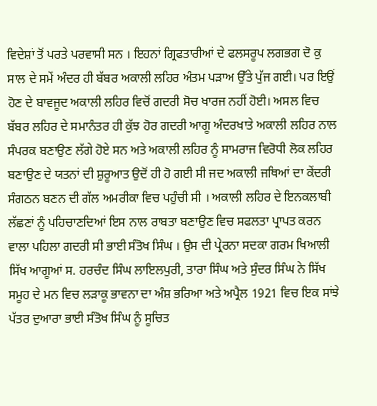ਵਿਦੇਸ਼ਾਂ ਤੋਂ ਪਰਤੇ ਪਰਵਾਸੀ ਸਨ । ਇਹਨਾਂ ਗ੍ਰਿਫਤਾਰੀਆਂ ਦੇ ਫਲਸਰੂਪ ਲਗਭਗ ਦੋ ਕੁ ਸਾਲ ਦੇ ਸਮੇਂ ਅੰਦਰ ਹੀ ਬੱਬਰ ਅਕਾਲੀ ਲਹਿਰ ਅੰਤਮ ਪੜਾਅ ਉੱਤੇ ਪੁੱਜ ਗਈ। ਪਰ ਇਉਂ ਹੋਣ ਦੇ ਬਾਵਜੂਦ ਅਕਾਲੀ ਲਹਿਰ ਵਿਚੋਂ ਗਦਰੀ ਸੋਚ ਖਾਰਜ ਨਹੀਂ ਹੋਈ। ਅਸਲ ਵਿਚ ਬੱਬਰ ਲਹਿਰ ਦੇ ਸਮਾਨੰਤਰ ਹੀ ਕੁੱਝ ਹੋਰ ਗਦਰੀ ਆਗੂ ਅੰਦਰਖਾਤੇ ਅਕਾਲੀ ਲਹਿਰ ਨਾਲ ਸੰਪਰਕ ਬਣਾਉਣ ਲੱਗੇ ਹੋਏ ਸਨ ਅਤੇ ਅਕਾਲੀ ਲਹਿਰ ਨੂੰ ਸਾਮਰਾਜ ਵਿਰੋਧੀ ਲੋਕ ਲਹਿਰ ਬਣਾਉਣ ਦੇ ਯਤਨਾਂ ਦੀ ਸ਼ੁਰੂਆਤ ਉਦੋਂ ਹੀ ਹੋ ਗਈ ਸੀ ਜਦ ਅਕਾਲੀ ਜਥਿਆਂ ਦਾ ਕੇਂਦਰੀ ਸੰਗਠਨ ਬਣਨ ਦੀ ਗੱਲ ਅਮਰੀਕਾ ਵਿਚ ਪਹੁੰਚੀ ਸੀ । ਅਕਾਲੀ ਲਹਿਰ ਦੇ ਇਨਕਲਾਬੀ ਲੱਛਣਾਂ ਨੂੰ ਪਹਿਚਾਣਦਿਆਂ ਇਸ ਨਾਲ ਰਾਬਤਾ ਬਣਾਉਣ ਵਿਚ ਸਫਲਤਾ ਪ੍ਰਾਪਤ ਕਰਨ ਵਾਲਾ ਪਹਿਲਾ ਗਦਰੀ ਸੀ ਭਾਈ ਸੰਤੋਖ ਸਿੰਘ । ਉਸ ਦੀ ਪ੍ਰੇਰਨਾ ਸਦਕਾ ਗਰਮ ਖਿਆਲੀ ਸਿੱਖ ਆਗੂਆਂ ਸ. ਹਰਚੰਦ ਸਿੰਘ ਲਾਇਲਪੁਰੀ, ਤਾਰਾ ਸਿੰਘ ਅਤੇ ਸੁੰਦਰ ਸਿੰਘ ਨੇ ਸਿੱਖ ਸਮੂਹ ਦੇ ਮਨ ਵਿਚ ਲੜਾਕੂ ਭਾਵਨਾ ਦਾ ਅੰਸ਼ ਭਰਿਆ ਅਤੇ ਅਪ੍ਰੈਲ 1921 ਵਿਚ ਇਕ ਸਾਂਝੇ ਪੱਤਰ ਦੁਆਰਾ ਭਾਈ ਸੰਤੋਖ ਸਿੰਘ ਨੂੰ ਸੂਚਿਤ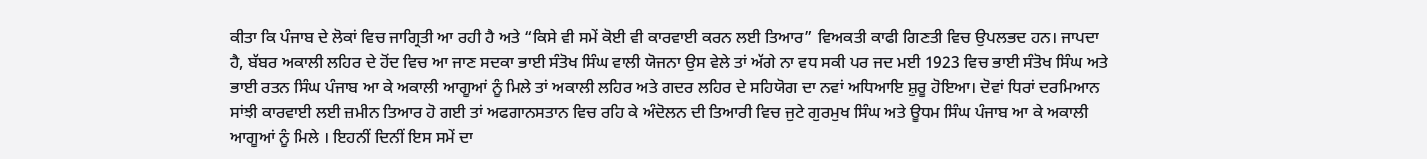ਕੀਤਾ ਕਿ ਪੰਜਾਬ ਦੇ ਲੋਕਾਂ ਵਿਚ ਜਾਗ੍ਰਿਤੀ ਆ ਰਹੀ ਹੈ ਅਤੇ “ਕਿਸੇ ਵੀ ਸਮੇਂ ਕੋਈ ਵੀ ਕਾਰਵਾਈ ਕਰਨ ਲਈ ਤਿਆਰ” ਵਿਅਕਤੀ ਕਾਫੀ ਗਿਣਤੀ ਵਿਚ ਉਪਲਭਦ ਹਨ। ਜਾਪਦਾ ਹੈ, ਬੱਬਰ ਅਕਾਲੀ ਲਹਿਰ ਦੇ ਹੋਂਦ ਵਿਚ ਆ ਜਾਣ ਸਦਕਾ ਭਾਈ ਸੰਤੋਖ ਸਿੰਘ ਵਾਲੀ ਯੋਜਨਾ ਉਸ ਵੇਲੇ ਤਾਂ ਅੱਗੇ ਨਾ ਵਧ ਸਕੀ ਪਰ ਜਦ ਮਈ 1923 ਵਿਚ ਭਾਈ ਸੰਤੋਖ ਸਿੰਘ ਅਤੇ ਭਾਈ ਰਤਨ ਸਿੰਘ ਪੰਜਾਬ ਆ ਕੇ ਅਕਾਲੀ ਆਗੂਆਂ ਨੂੰ ਮਿਲੇ ਤਾਂ ਅਕਾਲੀ ਲਹਿਰ ਅਤੇ ਗਦਰ ਲਹਿਰ ਦੇ ਸਹਿਯੋਗ ਦਾ ਨਵਾਂ ਅਧਿਆਇ ਸ਼ੁਰੂ ਹੋਇਆ। ਦੋਵਾਂ ਧਿਰਾਂ ਦਰਮਿਆਨ ਸਾਂਝੀ ਕਾਰਵਾਈ ਲਈ ਜ਼ਮੀਨ ਤਿਆਰ ਹੋ ਗਈ ਤਾਂ ਅਫਗਾਨਸਤਾਨ ਵਿਚ ਰਹਿ ਕੇ ਅੰਦੋਲਨ ਦੀ ਤਿਆਰੀ ਵਿਚ ਜੁਟੇ ਗੁਰਮੁਖ ਸਿੰਘ ਅਤੇ ਊਧਮ ਸਿੰਘ ਪੰਜਾਬ ਆ ਕੇ ਅਕਾਲੀ ਆਗੂਆਂ ਨੂੰ ਮਿਲੇ । ਇਹਨੀਂ ਦਿਨੀਂ ਇਸ ਸਮੇਂ ਦਾ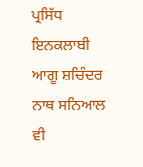ਪ੍ਰਸਿੱਧ ਇਨਕਲਾਬੀ ਆਗੂ ਸ਼ਚਿੰਦਰ ਨਾਥ ਸਨਿਆਲ ਵੀ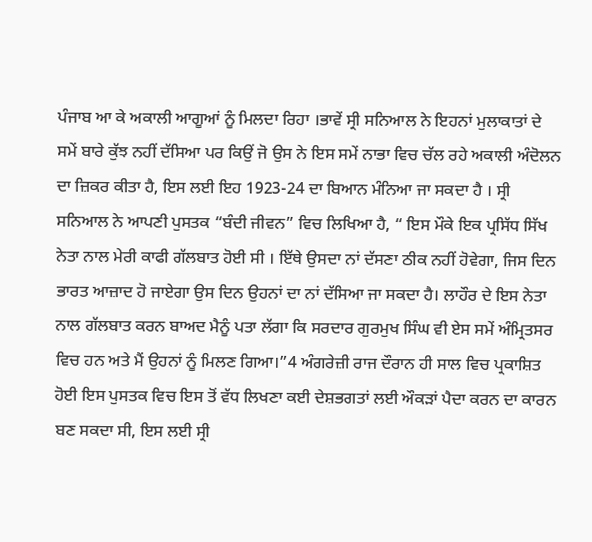ਪੰਜਾਬ ਆ ਕੇ ਅਕਾਲੀ ਆਗੂਆਂ ਨੂੰ ਮਿਲਦਾ ਰਿਹਾ ।ਭਾਵੇਂ ਸ੍ਰੀ ਸਨਿਆਲ ਨੇ ਇਹਨਾਂ ਮੁਲਾਕਾਤਾਂ ਦੇ ਸਮੇਂ ਬਾਰੇ ਕੁੱਝ ਨਹੀਂ ਦੱਸਿਆ ਪਰ ਕਿਉਂ ਜੋ ਉਸ ਨੇ ਇਸ ਸਮੇਂ ਨਾਭਾ ਵਿਚ ਚੱਲ ਰਹੇ ਅਕਾਲੀ ਅੰਦੋਲਨ ਦਾ ਜ਼ਿਕਰ ਕੀਤਾ ਹੈ, ਇਸ ਲਈ ਇਹ 1923-24 ਦਾ ਬਿਆਨ ਮੰਨਿਆ ਜਾ ਸਕਦਾ ਹੈ । ਸ੍ਰੀ ਸਨਿਆਲ ਨੇ ਆਪਣੀ ਪੁਸਤਕ “ਬੰਦੀ ਜੀਵਨ” ਵਿਚ ਲਿਖਿਆ ਹੈ, “ ਇਸ ਮੌਕੇ ਇਕ ਪ੍ਰਸਿੱਧ ਸਿੱਖ ਨੇਤਾ ਨਾਲ ਮੇਰੀ ਕਾਫੀ ਗੱਲਬਾਤ ਹੋਈ ਸੀ । ਇੱਥੇ ਉਸਦਾ ਨਾਂ ਦੱਸਣਾ ਠੀਕ ਨਹੀਂ ਹੋਵੇਗਾ, ਜਿਸ ਦਿਨ ਭਾਰਤ ਆਜ਼ਾਦ ਹੋ ਜਾਏਗਾ ਉਸ ਦਿਨ ਉਹਨਾਂ ਦਾ ਨਾਂ ਦੱਸਿਆ ਜਾ ਸਕਦਾ ਹੈ। ਲਾਹੌਰ ਦੇ ਇਸ ਨੇਤਾ ਨਾਲ ਗੱਲਬਾਤ ਕਰਨ ਬਾਅਦ ਮੈਨੂੰ ਪਤਾ ਲੱਗਾ ਕਿ ਸਰਦਾਰ ਗੁਰਮੁਖ ਸਿੰਘ ਵੀ ਏਸ ਸਮੇਂ ਅੰਮ੍ਰਿਤਸਰ ਵਿਚ ਹਨ ਅਤੇ ਮੈਂ ਉਹਨਾਂ ਨੂੰ ਮਿਲਣ ਗਿਆ।”4 ਅੰਗਰੇਜ਼ੀ ਰਾਜ ਦੌਰਾਨ ਹੀ ਸਾਲ ਵਿਚ ਪ੍ਰਕਾਸ਼ਿਤ ਹੋਈ ਇਸ ਪੁਸਤਕ ਵਿਚ ਇਸ ਤੋਂ ਵੱਧ ਲਿਖਣਾ ਕਈ ਦੇਸ਼ਭਗਤਾਂ ਲਈ ਔਕੜਾਂ ਪੈਦਾ ਕਰਨ ਦਾ ਕਾਰਨ ਬਣ ਸਕਦਾ ਸੀ, ਇਸ ਲਈ ਸ੍ਰੀ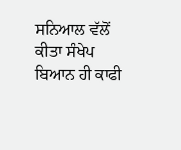ਸਨਿਆਲ ਵੱਲੋਂ ਕੀਤਾ ਸੰਖੇਪ ਬਿਆਨ ਹੀ ਕਾਫੀ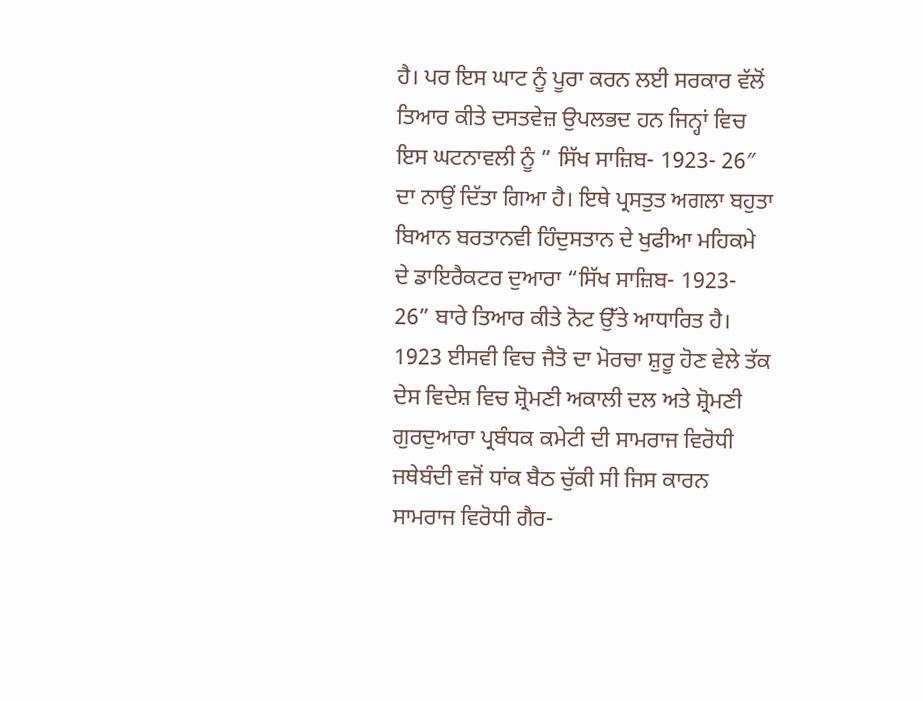ਹੈ। ਪਰ ਇਸ ਘਾਟ ਨੂੰ ਪੂਰਾ ਕਰਨ ਲਈ ਸਰਕਾਰ ਵੱਲੋਂ ਤਿਆਰ ਕੀਤੇ ਦਸਤਵੇਜ਼ ਉਪਲਭਦ ਹਨ ਜਿਨ੍ਹਾਂ ਵਿਚ ਇਸ ਘਟਨਾਵਲੀ ਨੂੰ ” ਸਿੱਖ ਸਾਜ਼ਿਬ- 1923- 26″ ਦਾ ਨਾਉਂ ਦਿੱਤਾ ਗਿਆ ਹੈ। ਇਥੇ ਪ੍ਰਸਤੁਤ ਅਗਲਾ ਬਹੁਤਾ ਬਿਆਨ ਬਰਤਾਨਵੀ ਹਿੰਦੁਸਤਾਨ ਦੇ ਖੁਫੀਆ ਮਹਿਕਮੇ ਦੇ ਡਾਇਰੈਕਟਰ ਦੁਆਰਾ “ਸਿੱਖ ਸਾਜ਼ਿਬ- 1923- 26” ਬਾਰੇ ਤਿਆਰ ਕੀਤੇ ਨੋਟ ਉੱਤੇ ਆਧਾਰਿਤ ਹੈ।
1923 ਈਸਵੀ ਵਿਚ ਜੈਤੋ ਦਾ ਮੋਰਚਾ ਸ਼ੁਰੂ ਹੋਣ ਵੇਲੇ ਤੱਕ ਦੇਸ ਵਿਦੇਸ਼ ਵਿਚ ਸ਼੍ਰੋਮਣੀ ਅਕਾਲੀ ਦਲ ਅਤੇ ਸ਼੍ਰੋਮਣੀ ਗੁਰਦੁਆਰਾ ਪ੍ਰਬੰਧਕ ਕਮੇਟੀ ਦੀ ਸਾਮਰਾਜ ਵਿਰੋਧੀ ਜਥੇਬੰਦੀ ਵਜੋਂ ਧਾਂਕ ਬੈਠ ਚੁੱਕੀ ਸੀ ਜਿਸ ਕਾਰਨ ਸਾਮਰਾਜ ਵਿਰੋਧੀ ਗੈਰ-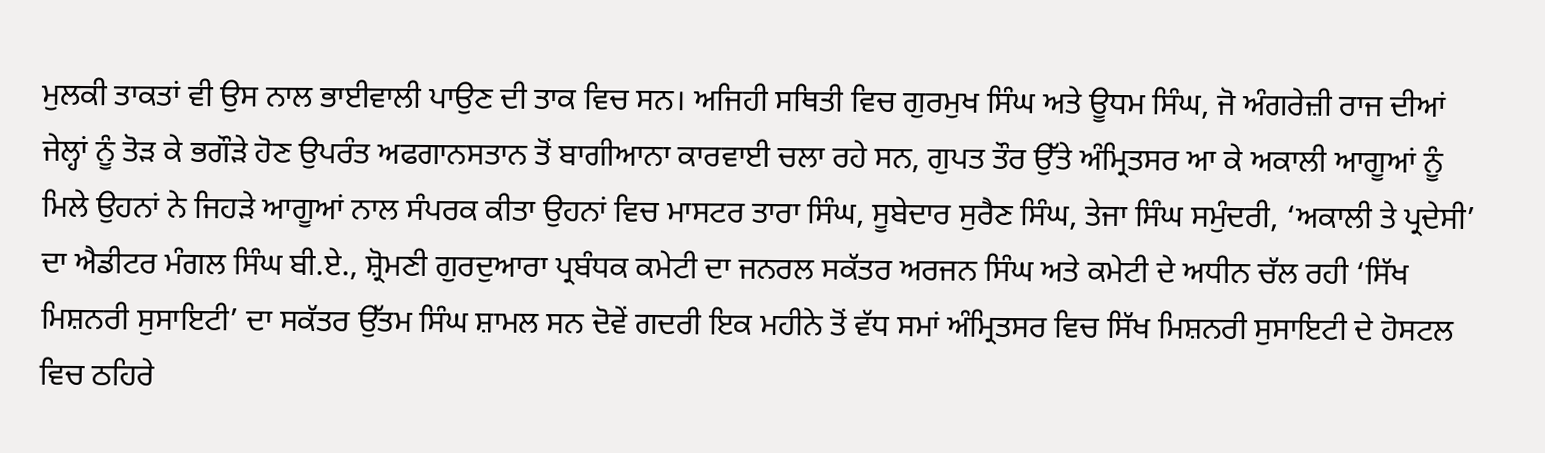ਮੁਲਕੀ ਤਾਕਤਾਂ ਵੀ ਉਸ ਨਾਲ ਭਾਈਵਾਲੀ ਪਾਉਣ ਦੀ ਤਾਕ ਵਿਚ ਸਨ। ਅਜਿਹੀ ਸਥਿਤੀ ਵਿਚ ਗੁਰਮੁਖ ਸਿੰਘ ਅਤੇ ਊਧਮ ਸਿੰਘ, ਜੋ ਅੰਗਰੇਜ਼ੀ ਰਾਜ ਦੀਆਂ ਜੇਲ੍ਹਾਂ ਨੂੰ ਤੋੜ ਕੇ ਭਗੌੜੇ ਹੋਣ ਉਪਰੰਤ ਅਫਗਾਨਸਤਾਨ ਤੋਂ ਬਾਗੀਆਨਾ ਕਾਰਵਾਈ ਚਲਾ ਰਹੇ ਸਨ, ਗੁਪਤ ਤੌਰ ਉੱਤੇ ਅੰਮ੍ਰਿਤਸਰ ਆ ਕੇ ਅਕਾਲੀ ਆਗੂਆਂ ਨੂੰ ਮਿਲੇ ਉਹਨਾਂ ਨੇ ਜਿਹੜੇ ਆਗੂਆਂ ਨਾਲ ਸੰਪਰਕ ਕੀਤਾ ਉਹਨਾਂ ਵਿਚ ਮਾਸਟਰ ਤਾਰਾ ਸਿੰਘ, ਸੂਬੇਦਾਰ ਸੁਰੈਣ ਸਿੰਘ, ਤੇਜਾ ਸਿੰਘ ਸਮੁੰਦਰੀ, ‘ਅਕਾਲੀ ਤੇ ਪ੍ਰਦੇਸੀ’ ਦਾ ਐਡੀਟਰ ਮੰਗਲ ਸਿੰਘ ਬੀ.ਏ., ਸ਼੍ਰੋਮਣੀ ਗੁਰਦੁਆਰਾ ਪ੍ਰਬੰਧਕ ਕਮੇਟੀ ਦਾ ਜਨਰਲ ਸਕੱਤਰ ਅਰਜਨ ਸਿੰਘ ਅਤੇ ਕਮੇਟੀ ਦੇ ਅਧੀਨ ਚੱਲ ਰਹੀ ‘ਸਿੱਖ ਮਿਸ਼ਨਰੀ ਸੁਸਾਇਟੀ’ ਦਾ ਸਕੱਤਰ ਉੱਤਮ ਸਿੰਘ ਸ਼ਾਮਲ ਸਨ ਦੋਵੇਂ ਗਦਰੀ ਇਕ ਮਹੀਨੇ ਤੋਂ ਵੱਧ ਸਮਾਂ ਅੰਮ੍ਰਿਤਸਰ ਵਿਚ ਸਿੱਖ ਮਿਸ਼ਨਰੀ ਸੁਸਾਇਟੀ ਦੇ ਹੋਸਟਲ ਵਿਚ ਠਹਿਰੇ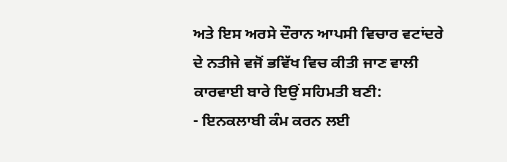ਅਤੇ ਇਸ ਅਰਸੇ ਦੌਰਾਨ ਆਪਸੀ ਵਿਚਾਰ ਵਟਾਂਦਰੇ ਦੇ ਨਤੀਜੇ ਵਜੋਂ ਭਵਿੱਖ ਵਿਚ ਕੀਤੀ ਜਾਣ ਵਾਲੀ ਕਾਰਵਾਈ ਬਾਰੇ ਇਉਂ ਸਹਿਮਤੀ ਬਣੀ:
- ਇਨਕਲਾਬੀ ਕੰਮ ਕਰਨ ਲਈ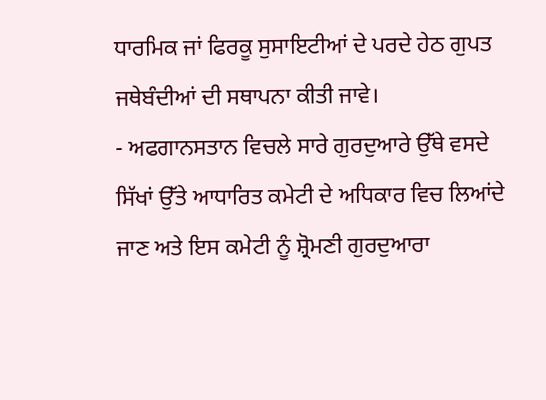ਧਾਰਮਿਕ ਜਾਂ ਫਿਰਕੂ ਸੁਸਾਇਟੀਆਂ ਦੇ ਪਰਦੇ ਹੇਠ ਗੁਪਤ ਜਥੇਬੰਦੀਆਂ ਦੀ ਸਥਾਪਨਾ ਕੀਤੀ ਜਾਵੇ।
- ਅਫਗਾਨਸਤਾਨ ਵਿਚਲੇ ਸਾਰੇ ਗੁਰਦੁਆਰੇ ਉੱਥੇ ਵਸਦੇ ਸਿੱਖਾਂ ਉੱਤੇ ਆਧਾਰਿਤ ਕਮੇਟੀ ਦੇ ਅਧਿਕਾਰ ਵਿਚ ਲਿਆਂਦੇ ਜਾਣ ਅਤੇ ਇਸ ਕਮੇਟੀ ਨੂੰ ਸ਼੍ਰੋਮਣੀ ਗੁਰਦੁਆਰਾ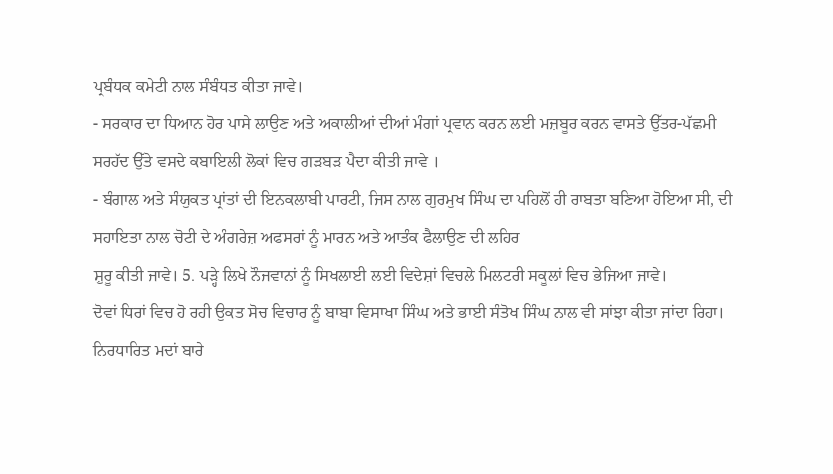ਪ੍ਰਬੰਧਕ ਕਮੇਟੀ ਨਾਲ ਸੰਬੰਧਤ ਕੀਤਾ ਜਾਵੇ।
- ਸਰਕਾਰ ਦਾ ਧਿਆਨ ਹੋਰ ਪਾਸੇ ਲਾਉਣ ਅਤੇ ਅਕਾਲੀਆਂ ਦੀਆਂ ਮੰਗਾਂ ਪ੍ਰਵਾਨ ਕਰਨ ਲਈ ਮਜ਼ਬੂਰ ਕਰਨ ਵਾਸਤੇ ਉੱਤਰ-ਪੱਛਮੀ ਸਰਹੱਦ ਉੱਤੇ ਵਸਦੇ ਕਬਾਇਲੀ ਲੋਕਾਂ ਵਿਚ ਗੜਬੜ ਪੈਦਾ ਕੀਤੀ ਜਾਵੇ ।
- ਬੰਗਾਲ ਅਤੇ ਸੰਯੁਕਤ ਪ੍ਰਾਂਤਾਂ ਦੀ ਇਨਕਲਾਬੀ ਪਾਰਟੀ, ਜਿਸ ਨਾਲ ਗੁਰਮੁਖ ਸਿੰਘ ਦਾ ਪਹਿਲੋਂ ਹੀ ਰਾਬਤਾ ਬਣਿਆ ਹੋਇਆ ਸੀ, ਦੀ ਸਹਾਇਤਾ ਨਾਲ ਚੋਟੀ ਦੇ ਅੰਗਰੇਜ਼ ਅਫਸਰਾਂ ਨੂੰ ਮਾਰਨ ਅਤੇ ਆਤੰਕ ਫੈਲਾਉਣ ਦੀ ਲਹਿਰ
ਸ਼ੁਰੂ ਕੀਤੀ ਜਾਵੇ। 5. ਪੜ੍ਹੇ ਲਿਖੇ ਨੌਜਵਾਨਾਂ ਨੂੰ ਸਿਖਲਾਈ ਲਈ ਵਿਦੇਸ਼ਾਂ ਵਿਚਲੇ ਮਿਲਟਰੀ ਸਕੂਲਾਂ ਵਿਚ ਭੇਜਿਆ ਜਾਵੇ।
ਦੋਵਾਂ ਧਿਰਾਂ ਵਿਚ ਹੋ ਰਹੀ ਉਕਤ ਸੋਚ ਵਿਚਾਰ ਨੂੰ ਬਾਬਾ ਵਿਸਾਖਾ ਸਿੰਘ ਅਤੇ ਭਾਈ ਸੰਤੋਖ ਸਿੰਘ ਨਾਲ ਵੀ ਸਾਂਝਾ ਕੀਤਾ ਜਾਂਦਾ ਰਿਹਾ।
ਨਿਰਧਾਰਿਤ ਮਦਾਂ ਬਾਰੇ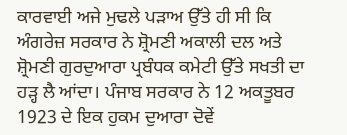ਕਾਰਵਾਈ ਅਜੇ ਮੁਢਲੇ ਪੜਾਅ ਉੱਤੇ ਹੀ ਸੀ ਕਿ ਅੰਗਰੇਜ਼ ਸਰਕਾਰ ਨੇ ਸ਼੍ਰੋਮਣੀ ਅਕਾਲੀ ਦਲ ਅਤੇ ਸ਼੍ਰੋਮਣੀ ਗੁਰਦੁਆਰਾ ਪ੍ਰਬੰਧਕ ਕਮੇਟੀ ਉੱਤੇ ਸਖਤੀ ਦਾ ਹੜ੍ਹ ਲੈ ਆਂਦਾ। ਪੰਜਾਬ ਸਰਕਾਰ ਨੇ 12 ਅਕਤੂਬਰ 1923 ਦੇ ਇਕ ਹੁਕਮ ਦੁਆਰਾ ਦੋਵੇਂ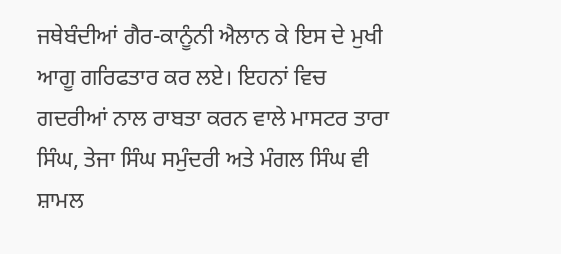ਜਥੇਬੰਦੀਆਂ ਗੈਰ-ਕਾਨੂੰਨੀ ਐਲਾਨ ਕੇ ਇਸ ਦੇ ਮੁਖੀ ਆਗੂ ਗਰਿਫਤਾਰ ਕਰ ਲਏ। ਇਹਨਾਂ ਵਿਚ ਗਦਰੀਆਂ ਨਾਲ ਰਾਬਤਾ ਕਰਨ ਵਾਲੇ ਮਾਸਟਰ ਤਾਰਾ ਸਿੰਘ, ਤੇਜਾ ਸਿੰਘ ਸਮੁੰਦਰੀ ਅਤੇ ਮੰਗਲ ਸਿੰਘ ਵੀ ਸ਼ਾਮਲ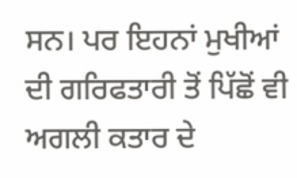ਸਨ। ਪਰ ਇਹਨਾਂ ਮੁਖੀਆਂ ਦੀ ਗਰਿਫਤਾਰੀ ਤੋਂ ਪਿੱਛੋਂ ਵੀ ਅਗਲੀ ਕਤਾਰ ਦੇ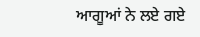ਆਗੂਆਂ ਨੇ ਲਏ ਗਏ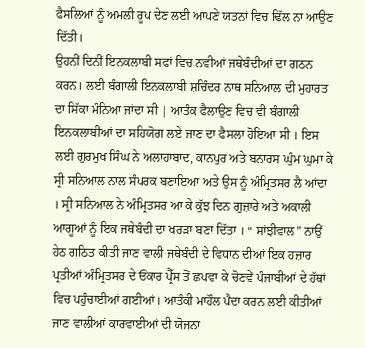ਫੈਸਲਿਆਂ ਨੂੰ ਅਮਲੀ ਰੂਪ ਦੇਣ ਲਈ ਆਪਣੇ ਯਤਨਾਂ ਵਿਚ ਢਿੱਲ ਨਾ ਆਉਣ ਦਿੱਤੀ।
ਉਹਨੀਂ ਦਿਨੀਂ ਇਨਕਲਾਬੀ ਸਫਾਂ ਵਿਚ ਨਵੀਆਂ ਜਥੇਬੰਦੀਆਂ ਦਾ ਗਠਨ ਕਰਨ। ਲਈ ਬੰਗਾਲੀ ਇਨਕਲਾਬੀ ਸ਼ਚਿੰਦਰ ਨਾਥ ਸਨਿਆਲ ਦੀ ਮੁਹਾਰਤ ਦਾ ਸਿੱਕਾ ਮੰਨਿਆ ਜਾਂਦਾ ਸੀ | ਆਤੰਕ ਫੈਲਾਉਣ ਵਿਚ ਵੀ ਬੰਗਾਲੀ ਇਨਕਲਾਬੀਆਂ ਦਾ ਸਹਿਯੋਗ ਲਏ ਜਾਣ ਦਾ ਫੈਸਲਾ ਹੋਇਆ ਸੀ । ਇਸ ਲਈ ਗੁਰਮੁਖ ਸਿੰਘ ਨੇ ਅਲਾਹਾਬਾਦ, ਕਾਨਪੁਰ ਅਤੇ ਬਨਾਰਸ ਘੁੰਮ ਘੁਮਾ ਕੇ ਸ੍ਰੀ ਸਨਿਆਲ ਨਾਲ ਸੰਪਰਕ ਬਣਾਇਆ ਅਤੇ ਉਸ ਨੂੰ ਅੰਮ੍ਰਿਤਸਰ ਲੈ ਆਂਦਾ । ਸ੍ਰੀ ਸਨਿਆਲ ਨੇ ਅੰਮ੍ਰਿਤਸਰ ਆ ਕੇ ਕੁੱਝ ਦਿਨ ਗੁਜ਼ਾਰੇ ਅਤੇ ਅਕਾਲੀ ਆਗੂਆਂ ਨੂੰ ਇਕ ਜਥੇਬੰਦੀ ਦਾ ਖਰੜਾ ਬਣਾ ਦਿੱਤਾ । “ ਸਾਂਝੀਵਾਲ” ਨਾਉਂ ਹੇਠ ਗਠਿਤ ਕੀਤੀ ਜਾਣ ਵਾਲੀ ਜਥੇਬੰਦੀ ਦੇ ਵਿਧਾਨ ਦੀਆਂ ਇਕ ਹਜ਼ਾਰ ਪ੍ਰਤੀਆਂ ਅੰਮ੍ਰਿਤਸਰ ਦੇ ਓਂਕਾਰ ਪ੍ਰੈੱਸ ਤੋਂ ਛਪਵਾ ਕੇ ਚੋਣਵੇਂ ਪੰਜਾਬੀਆਂ ਦੇ ਹੱਥਾਂ ਵਿਚ ਪਹੁੰਚਾਈਆਂ ਗਈਆਂ। ਆਤੰਕੀ ਮਾਹੌਲ ਪੈਦਾ ਕਰਨ ਲਈ ਕੀਤੀਆਂ ਜਾਣ ਵਾਲੀਆਂ ਕਾਰਵਾਈਆਂ ਦੀ ਯੋਜਨਾ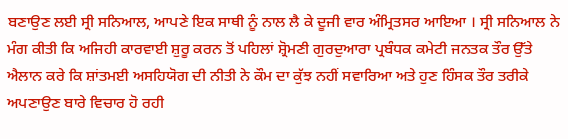ਬਣਾਉਣ ਲਈ ਸ੍ਰੀ ਸਨਿਆਲ, ਆਪਣੇ ਇਕ ਸਾਥੀ ਨੂੰ ਨਾਲ ਲੈ ਕੇ ਦੂਜੀ ਵਾਰ ਅੰਮ੍ਰਿਤਸਰ ਆਇਆ । ਸ੍ਰੀ ਸਨਿਆਲ ਨੇ ਮੰਗ ਕੀਤੀ ਕਿ ਅਜਿਹੀ ਕਾਰਵਾਈ ਸ਼ੁਰੂ ਕਰਨ ਤੋਂ ਪਹਿਲਾਂ ਸ਼੍ਰੋਮਣੀ ਗੁਰਦੁਆਰਾ ਪ੍ਰਬੰਧਕ ਕਮੇਟੀ ਜਨਤਕ ਤੌਰ ਉੱਤੇ ਐਲਾਨ ਕਰੇ ਕਿ ਸ਼ਾਂਤਮਈ ਅਸਹਿਯੋਗ ਦੀ ਨੀਤੀ ਨੇ ਕੌਮ ਦਾ ਕੁੱਝ ਨਹੀਂ ਸਵਾਰਿਆ ਅਤੇ ਹੁਣ ਹਿੰਸਕ ਤੌਰ ਤਰੀਕੇ ਅਪਣਾਉਣ ਬਾਰੇ ਵਿਚਾਰ ਹੋ ਰਹੀ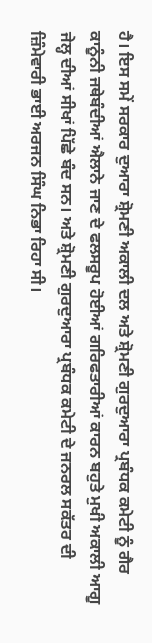ਹੈ। ਇਸ ਸਮੇਂ ਸਰਕਾਰ ਦੁਆਰਾ ਸ਼੍ਰੋਮਣੀ ਅਕਾਲੀ ਦਲ ਅਤੇ ਸ਼੍ਰੋਮਣੀ ਗੁਰਦੁਆਰਾ ਪ੍ਰਬੰਧਕ ਕਮੇਟੀ ਨੂੰ ਗੈਰ ਕਾਨੂੰਨੀ ਜਥੇਬੰਦੀਆਂ ਐਲਾਨੇ ਜਾਣ ਦੇ ਫਲਸਰੂਪ ਹੋਈਆਂ ਗਰਿਫਤਾਰੀਆਂ ਕਾਰਨ ਬਹੁਤੇ ਮੁਖੀ ਅਕਾਲੀ ਆਗੂ ਜੇਲ੍ਹ ਦੀਆਂ ਸੀਖਾਂ ਪਿੱਛੇ ਬੰਦ ਸਨ। ਅਤੇ ਸ਼੍ਰੋਮਣੀ ਗੁਰਦੁਆਰਾ ਪ੍ਰਬੰਧਕ ਕਮੇਟੀ ਦੇ ਜਨਰਲ ਸਕੱਤਰ ਦੀ ਜ਼ਿੰਮੇਵਾਰੀ ਭਾਈ ਅਰਜਨ ਸਿੰਘ ਨਿਭਾ ਰਿਹਾ ਸੀ।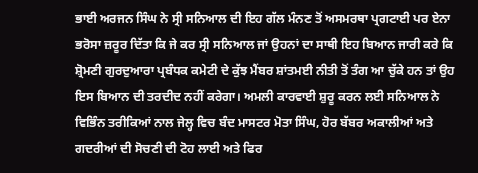ਭਾਈ ਅਰਜਨ ਸਿੰਘ ਨੇ ਸ੍ਰੀ ਸਨਿਆਲ ਦੀ ਇਹ ਗੱਲ ਮੰਨਣ ਤੋਂ ਅਸਮਰਥਾ ਪ੍ਰਗਟਾਈ ਪਰ ਏਨਾ ਭਰੋਸਾ ਜ਼ਰੂਰ ਦਿੱਤਾ ਕਿ ਜੇ ਕਰ ਸ੍ਰੀ ਸਨਿਆਲ ਜਾਂ ਉਹਨਾਂ ਦਾ ਸਾਥੀ ਇਹ ਬਿਆਨ ਜਾਰੀ ਕਰੇ ਕਿ ਸ਼੍ਰੋਮਣੀ ਗੁਰਦੁਆਰਾ ਪ੍ਰਬੰਧਕ ਕਮੇਟੀ ਦੇ ਕੁੱਝ ਮੈਂਬਰ ਸ਼ਾਂਤਮਈ ਨੀਤੀ ਤੋਂ ਤੰਗ ਆ ਚੁੱਕੇ ਹਨ ਤਾਂ ਉਹ ਇਸ ਬਿਆਨ ਦੀ ਤਰਦੀਦ ਨਹੀਂ ਕਰੇਗਾ। ਅਮਲੀ ਕਾਰਵਾਈ ਸ਼ੁਰੂ ਕਰਨ ਲਈ ਸਨਿਆਲ ਨੇ ਵਿਭਿੰਨ ਤਰੀਕਿਆਂ ਨਾਲ ਜੇਲ੍ਹ ਵਿਚ ਬੰਦ ਮਾਸਟਰ ਮੋਤਾ ਸਿੰਘ, ਹੋਰ ਬੱਬਰ ਅਕਾਲੀਆਂ ਅਤੇ ਗਦਰੀਆਂ ਦੀ ਸੋਚਣੀ ਦੀ ਟੋਹ ਲਾਈ ਅਤੇ ਫਿਰ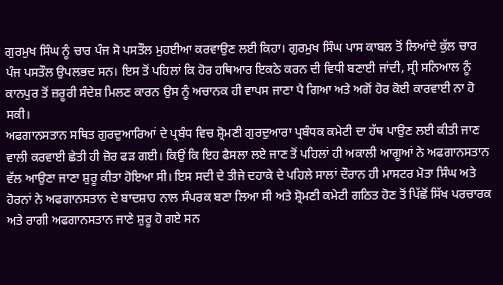ਗੁਰਮੁਖ ਸਿੰਘ ਨੂੰ ਚਾਰ ਪੰਜ ਸੋ ਪਸਤੌਲ ਮੁਹਈਆ ਕਰਵਾਉਣ ਲਈ ਕਿਹਾ। ਗੁਰਮੁਖ ਸਿੰਘ ਪਾਸ ਕਾਬਲ ਤੋਂ ਲਿਆਂਦੇ ਕੁੱਲ ਚਾਰ ਪੰਜ ਪਸਤੌਲ ਉਪਲਭਦ ਸਨ। ਇਸ ਤੋਂ ਪਹਿਲਾਂ ਕਿ ਹੋਰ ਹਥਿਆਰ ਇਕਠੇ ਕਰਨ ਦੀ ਵਿਧੀ ਬਣਾਈ ਜਾਂਦੀ, ਸ੍ਰੀ ਸਨਿਆਲ ਨੂੰ ਕਾਨਪੁਰ ਤੋਂ ਜ਼ਰੂਰੀ ਸੰਦੇਸ਼ ਮਿਲਣ ਕਾਰਨ ਉਸ ਨੂੰ ਅਚਾਨਕ ਹੀ ਵਾਪਸ ਜਾਣਾ ਪੈ ਗਿਆ ਅਤੇ ਅਗੋਂ ਹੋਰ ਕੋਈ ਕਾਰਵਾਈ ਨਾ ਹੋ ਸਕੀ।
ਅਫਗਾਨਸਤਾਨ ਸਥਿਤ ਗੁਰਦੁਆਰਿਆਂ ਦੇ ਪ੍ਰਬੰਧ ਵਿਚ ਸ਼੍ਰੋਮਣੀ ਗੁਰਦੁਆਰਾ ਪ੍ਰਬੰਧਕ ਕਮੇਟੀ ਦਾ ਹੱਥ ਪਾਉਣ ਲਈ ਕੀਤੀ ਜਾਣ ਵਾਲੀ ਕਰਵਾਈ ਛੇਤੀ ਹੀ ਜ਼ੋਰ ਫੜ ਗਈ। ਕਿਉਂ ਕਿ ਇਹ ਫੈਸਲਾ ਲਏ ਜਾਣ ਤੋਂ ਪਹਿਲਾਂ ਹੀ ਅਕਾਲੀ ਆਗੂਆਂ ਨੇ ਅਫਗਾਨਸਤਾਨ ਵੱਲ ਆਉਣਾ ਜਾਣਾ ਸ਼ੁਰੂ ਕੀਤਾ ਹੋਇਆ ਸੀ। ਇਸ ਸਦੀ ਦੇ ਤੀਜੇ ਦਹਾਕੇ ਦੇ ਪਹਿਲੇ ਸਾਲਾਂ ਦੌਰਾਨ ਹੀ ਮਾਸਟਰ ਮੋਤਾ ਸਿੰਘ ਅਤੇ ਹੋਰਨਾਂ ਨੇ ਅਫਗਾਨਸਤਾਨ ਦੇ ਬਾਦਸ਼ਾਹ ਨਾਲ ਸੰਪਰਕ ਬਣਾ ਲਿਆ ਸੀ ਅਤੇ ਸ਼੍ਰੋਮਣੀ ਕਮੇਟੀ ਗਠਿਤ ਹੋਣ ਤੋਂ ਪਿੱਛੋਂ ਸਿੱਖ ਪਰਚਾਰਕ ਅਤੇ ਰਾਗੀ ਅਫਗਾਨਸਤਾਨ ਜਾਣੇ ਸ਼ੁਰੂ ਹੋ ਗਏ ਸਨ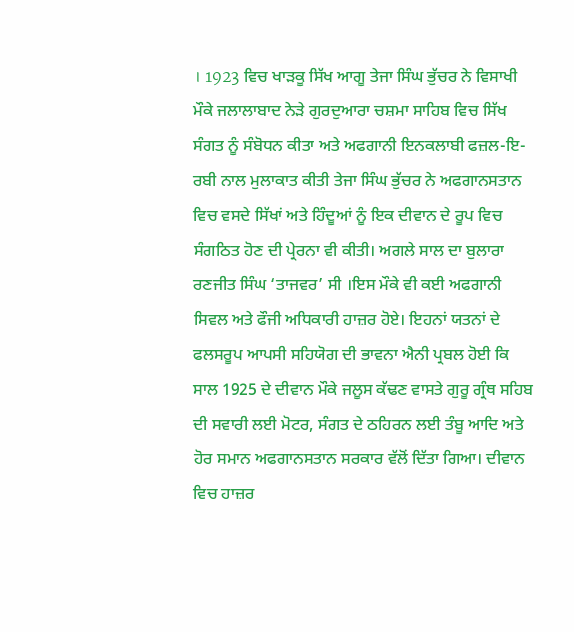। 1923 ਵਿਚ ਖਾੜਕੂ ਸਿੱਖ ਆਗੂ ਤੇਜਾ ਸਿੰਘ ਭੁੱਚਰ ਨੇ ਵਿਸਾਖੀ ਮੌਕੇ ਜਲਾਲਾਬਾਦ ਨੇੜੇ ਗੁਰਦੁਆਰਾ ਚਸ਼ਮਾ ਸਾਹਿਬ ਵਿਚ ਸਿੱਖ ਸੰਗਤ ਨੂੰ ਸੰਬੋਧਨ ਕੀਤਾ ਅਤੇ ਅਫਗਾਨੀ ਇਨਕਲਾਬੀ ਫਜ਼ਲ-ਇ-ਰਬੀ ਨਾਲ ਮੁਲਾਕਾਤ ਕੀਤੀ ਤੇਜਾ ਸਿੰਘ ਭੁੱਚਰ ਨੇ ਅਫਗਾਨਸਤਾਨ ਵਿਚ ਵਸਦੇ ਸਿੱਖਾਂ ਅਤੇ ਹਿੰਦੂਆਂ ਨੂੰ ਇਕ ਦੀਵਾਨ ਦੇ ਰੂਪ ਵਿਚ ਸੰਗਠਿਤ ਹੋਣ ਦੀ ਪ੍ਰੇਰਨਾ ਵੀ ਕੀਤੀ। ਅਗਲੇ ਸਾਲ ਦਾ ਬੁਲਾਰਾ ਰਣਜੀਤ ਸਿੰਘ ‘ਤਾਜਵਰ’ ਸੀ ।ਇਸ ਮੌਕੇ ਵੀ ਕਈ ਅਫਗਾਨੀ ਸਿਵਲ ਅਤੇ ਫੌਜੀ ਅਧਿਕਾਰੀ ਹਾਜ਼ਰ ਹੋਏ। ਇਹਨਾਂ ਯਤਨਾਂ ਦੇ ਫਲਸਰੂਪ ਆਪਸੀ ਸਹਿਯੋਗ ਦੀ ਭਾਵਨਾ ਐਨੀ ਪ੍ਰਬਲ ਹੋਈ ਕਿ ਸਾਲ 1925 ਦੇ ਦੀਵਾਨ ਮੌਕੇ ਜਲੂਸ ਕੱਢਣ ਵਾਸਤੇ ਗੁਰੂ ਗ੍ਰੰਥ ਸਹਿਬ ਦੀ ਸਵਾਰੀ ਲਈ ਮੋਟਰ, ਸੰਗਤ ਦੇ ਠਹਿਰਨ ਲਈ ਤੰਬੂ ਆਦਿ ਅਤੇ ਹੋਰ ਸਮਾਨ ਅਫਗਾਨਸਤਾਨ ਸਰਕਾਰ ਵੱਲੋਂ ਦਿੱਤਾ ਗਿਆ। ਦੀਵਾਨ ਵਿਚ ਹਾਜ਼ਰ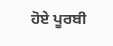ਹੋਏ ਪੂਰਬੀ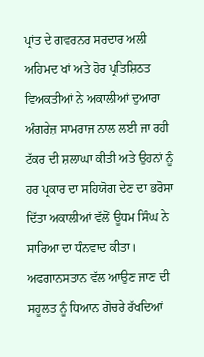ਪ੍ਰਾਂਤ ਦੇ ਗਵਰਨਰ ਸਰਦਾਰ ਅਲੀ ਅਹਿਮਦ ਖਾਂ ਅਤੇ ਹੋਰ ਪ੍ਰਤਿਸ਼ਿਠਤ ਵਿਅਕਤੀਆਂ ਨੇ ਅਕਾਲੀਆਂ ਦੁਆਰਾ ਅੰਗਰੇਜ਼ ਸਾਮਰਾਜ ਨਾਲ ਲਈ ਜਾ ਰਹੀ ਟੱਕਰ ਦੀ ਸ਼ਲਾਘਾ ਕੀਤੀ ਅਤੇ ਉਹਨਾਂ ਨੂੰ ਹਰ ਪ੍ਰਕਾਰ ਦਾ ਸਹਿਯੋਗ ਦੇਣ ਦਾ ਭਰੋਸਾ ਦਿੱਤਾ ਅਕਾਲੀਆਂ ਵੱਲੋਂ ਊਧਮ ਸਿੰਘ ਨੇ ਸਾਰਿਆ ਦਾ ਧੰਨਵਾਦ ਕੀਤਾ। ਅਫਗਾਨਸਤਾਨ ਵੱਲ ਆਉਣ ਜਾਣ ਦੀ ਸਹੂਲਤ ਨੂੰ ਧਿਆਨ ਗੋਚਰੇ ਰੱਖਦਿਆਂ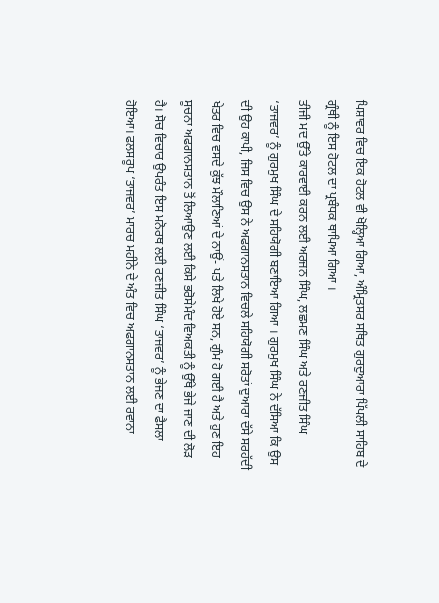ਪਿਸ਼ਾਵਰ ਵਿਚ ਇਕ ਹੋਟਲ ਵੀ ਖੋਲ੍ਹਿਆ ਗਿਆ, ਅੰਮ੍ਰਿਤਸਰ ਸਥਿਤ ਗੁਰਦੁਆਰਾ ਪਿੱਪਲੀ ਸਾਹਿਬ ਦੇ ਗ੍ਰੰਥੀ ਨੂੰ ਇਸ ਹੋਟਲ ਦਾ ਪ੍ਰਬੰਧਕ ਥਾਪਿਆ ਗਿਆ ।
ਤੀਜੀ ਮਦ ਉੱਤੇ ਕਾਰਵਾਈ ਕਰਨ ਲਈ ਅਰਜਨ ਸਿੰਘ, ਲਛਮਣ ਸਿੰਘ ਅਤੇ ਰਣਜੀਤ ਸਿੰਘ ‘ਤਾਜਵਰ’ ਨੂੰ ਗੁਰਮੁਖ ਸਿੰਘ ਦੇ ਸਹਿਯੋਗੀ ਬਣਾਇਆ ਗਿਆ । ਗੁਰਮੁਖ ਸਿੰਘ ਨੇ ਦੱਸਿਆ ਕਿ ਉਸ ਦੀ ਉਹ ਕਾਪੀ, ਜਿਸ ਵਿਚ ਉਸ ਨੇ ਅਫਗਾਨਸਤਾਨ ਵਿਚਲੇ ਸਹਿਯੋਗੀ ਸਰੋਤਾਂ ਦੁਆਰਾ ਦੱਸੇ ਸਰਹੱਦੀ ਖੇਤਰ ਵਿਚ ਵਸਦੇ ਕੁੱਝ ਮੌਲਾਣਿਆਂ ਦੇ ਨਾਉਂ- ਪਤੇ ਲਿਖੇ ਹੋਏ ਸਨ, ਗੁੰਮ ਹੋ ਗਈ ਹੈ ਅਤੇ ਹੁਣ ਇਹ ਸੂਚਨਾ ਅਫਗਾਨਸਤਾਨ ਤੋਂ ਲਿਆਉਣ ਲਈ ਕਿਸੇ ਭਰੋਸੇਮੰਦ ਵਿਅਕਤੀ ਨੂੰ ਉੱਥੇ ਭੇਜੇ ਜਾਣ ਦੀ ਲੋੜ ਹੈ। ਸੋਚ ਵਿਚਾਰ ਉਪਰੰਤ ਇਸ ਮਨੋਰਥ ਲਈ ਰਣਜੀਤ ਸਿੰਘ ‘ਤਾਜਵਰ’ ਨੂੰ ਭੇਜਣ ਦਾ ਫੈਸਲਾ ਹੋਇਆ। ਫਲਸਰੂਪ ‘ਤਾਜਵਰ’ ਮਾਰਚ ਮਹੀਨੇ ਦੇ ਅੰਤ ਵਿਚ ਅਫਗਾਨਸਤਾਨ ਲਈ ਰਵਾਨਾ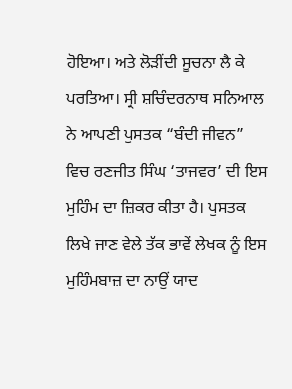ਹੋਇਆ। ਅਤੇ ਲੋੜੀਂਦੀ ਸੂਚਨਾ ਲੈ ਕੇ ਪਰਤਿਆ। ਸ੍ਰੀ ਸ਼ਚਿੰਦਰਨਾਥ ਸਨਿਆਲ ਨੇ ਆਪਣੀ ਪੁਸਤਕ “ਬੰਦੀ ਜੀਵਨ” ਵਿਚ ਰਣਜੀਤ ਸਿੰਘ ‘ਤਾਜਵਰ’ ਦੀ ਇਸ ਮੁਹਿੰਮ ਦਾ ਜ਼ਿਕਰ ਕੀਤਾ ਹੈ। ਪੁਸਤਕ ਲਿਖੇ ਜਾਣ ਵੇਲੇ ਤੱਕ ਭਾਵੇਂ ਲੇਖਕ ਨੂੰ ਇਸ ਮੁਹਿੰਮਬਾਜ਼ ਦਾ ਨਾਉਂ ਯਾਦ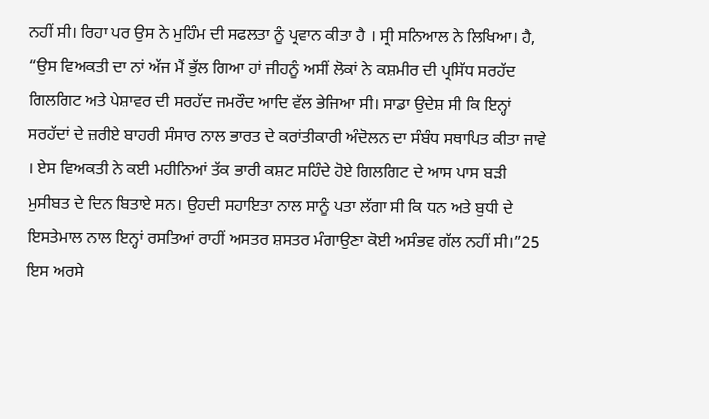ਨਹੀਂ ਸੀ। ਰਿਹਾ ਪਰ ਉਸ ਨੇ ਮੁਹਿੰਮ ਦੀ ਸਫਲਤਾ ਨੂੰ ਪ੍ਰਵਾਨ ਕੀਤਾ ਹੈ । ਸ੍ਰੀ ਸਨਿਆਲ ਨੇ ਲਿਖਿਆ। ਹੈ, “ਉਸ ਵਿਅਕਤੀ ਦਾ ਨਾਂ ਅੱਜ ਮੈਂ ਭੁੱਲ ਗਿਆ ਹਾਂ ਜੀਹਨੂੰ ਅਸੀਂ ਲੋਕਾਂ ਨੇ ਕਸ਼ਮੀਰ ਦੀ ਪ੍ਰਸਿੱਧ ਸਰਹੱਦ ਗਿਲਗਿਟ ਅਤੇ ਪੇਸ਼ਾਵਰ ਦੀ ਸਰਹੱਦ ਜਮਰੌਦ ਆਦਿ ਵੱਲ ਭੇਜਿਆ ਸੀ। ਸਾਡਾ ਉਦੇਸ਼ ਸੀ ਕਿ ਇਨ੍ਹਾਂ ਸਰਹੱਦਾਂ ਦੇ ਜ਼ਰੀਏ ਬਾਹਰੀ ਸੰਸਾਰ ਨਾਲ ਭਾਰਤ ਦੇ ਕਰਾਂਤੀਕਾਰੀ ਅੰਦੋਲਨ ਦਾ ਸੰਬੰਧ ਸਥਾਪਿਤ ਕੀਤਾ ਜਾਵੇ । ਏਸ ਵਿਅਕਤੀ ਨੇ ਕਈ ਮਹੀਨਿਆਂ ਤੱਕ ਭਾਰੀ ਕਸ਼ਟ ਸਹਿੰਦੇ ਹੋਏ ਗਿਲਗਿਟ ਦੇ ਆਸ ਪਾਸ ਬੜੀ ਮੁਸੀਬਤ ਦੇ ਦਿਨ ਬਿਤਾਏ ਸਨ। ਉਹਦੀ ਸਹਾਇਤਾ ਨਾਲ ਸਾਨੂੰ ਪਤਾ ਲੱਗਾ ਸੀ ਕਿ ਧਨ ਅਤੇ ਬੁਧੀ ਦੇ ਇਸਤੇਮਾਲ ਨਾਲ ਇਨ੍ਹਾਂ ਰਸਤਿਆਂ ਰਾਹੀਂ ਅਸਤਰ ਸ਼ਸਤਰ ਮੰਗਾਉਣਾ ਕੋਈ ਅਸੰਭਵ ਗੱਲ ਨਹੀਂ ਸੀ।”25
ਇਸ ਅਰਸੇ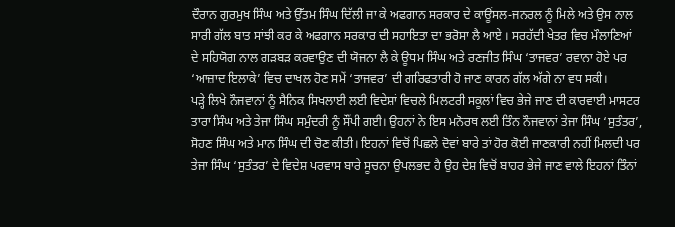ਦੌਰਾਨ ਗੁਰਮੁਖ ਸਿੰਘ ਅਤੇ ਉੱਤਮ ਸਿੰਘ ਦਿੱਲੀ ਜਾ ਕੇ ਅਫਗਾਨ ਸਰਕਾਰ ਦੇ ਕਾਊਂਸਲ-ਜਨਰਲ ਨੂੰ ਮਿਲੇ ਅਤੇ ਉਸ ਨਾਲ ਸਾਰੀ ਗੱਲ ਬਾਤ ਸਾਂਝੀ ਕਰ ਕੇ ਅਫਗਾਨ ਸਰਕਾਰ ਦੀ ਸਹਾਇਤਾ ਦਾ ਭਰੋਸਾ ਲੈ ਆਏ । ਸਰਹੱਦੀ ਖੇਤਰ ਵਿਚ ਮੌਲਾਣਿਆਂ ਦੇ ਸਹਿਯੋਗ ਨਾਲ ਗੜਬੜ ਕਰਵਾਉਣ ਦੀ ਯੋਜਨਾ ਲੈ ਕੇ ਊਧਮ ਸਿੰਘ ਅਤੇ ਰਣਜੀਤ ਸਿੰਘ ‘ਤਾਜਵਰ’ ਰਵਾਨਾ ਹੋਏ ਪਰ ‘ਆਜ਼ਾਦ ਇਲਾਕੇ’ ਵਿਚ ਦਾਖਲ ਹੋਣ ਸਮੇਂ ‘ਤਾਜਵਰ’ ਦੀ ਗਰਿਫਤਾਰੀ ਹੋ ਜਾਣ ਕਾਰਨ ਗੱਲ ਅੱਗੇ ਨਾ ਵਧ ਸਕੀ।
ਪੜ੍ਹੇ ਲਿਖੇ ਨੌਜਵਾਨਾਂ ਨੂੰ ਸੈਨਿਕ ਸਿਖਲਾਈ ਲਈ ਵਿਦੇਸ਼ਾਂ ਵਿਚਲੇ ਮਿਲਟਰੀ ਸਕੂਲਾਂ ਵਿਚ ਭੇਜੇ ਜਾਣ ਦੀ ਕਾਰਵਾਈ ਮਾਸਟਰ ਤਾਰਾ ਸਿੰਘ ਅਤੇ ਤੇਜਾ ਸਿੰਘ ਸਮੁੰਦਰੀ ਨੂੰ ਸੌਂਪੀ ਗਈ। ਉਹਨਾਂ ਨੇ ਇਸ ਮਨੋਰਥ ਲਈ ਤਿੰਨ ਨੌਜਵਾਨਾਂ ਤੇਜਾ ਸਿੰਘ ‘ਸੁਤੰਤਰ’, ਸੋਹਣ ਸਿੰਘ ਅਤੇ ਮਾਨ ਸਿੰਘ ਦੀ ਚੋਣ ਕੀਤੀ। ਇਹਨਾਂ ਵਿਚੋਂ ਪਿਛਲੇ ਦੋਵਾਂ ਬਾਰੇ ਤਾਂ ਹੋਰ ਕੋਈ ਜਾਣਕਾਰੀ ਨਹੀਂ ਮਿਲਦੀ ਪਰ ਤੇਜਾ ਸਿੰਘ ‘ਸੁਤੰਤਰ’ ਦੇ ਵਿਦੇਸ਼ ਪਰਵਾਸ ਬਾਰੇ ਸੂਚਨਾ ਉਪਲਭਦ ਹੈ ਉਹ ਦੇਸ਼ ਵਿਚੋਂ ਬਾਹਰ ਭੇਜੇ ਜਾਣ ਵਾਲੇ ਇਹਨਾਂ ਤਿੰਨਾਂ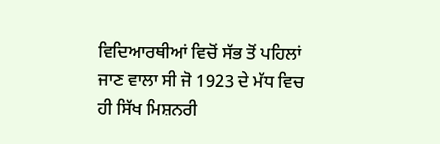ਵਿਦਿਆਰਥੀਆਂ ਵਿਚੋਂ ਸੱਭ ਤੋਂ ਪਹਿਲਾਂ ਜਾਣ ਵਾਲਾ ਸੀ ਜੋ 1923 ਦੇ ਮੱਧ ਵਿਚ ਹੀ ਸਿੱਖ ਮਿਸ਼ਨਰੀ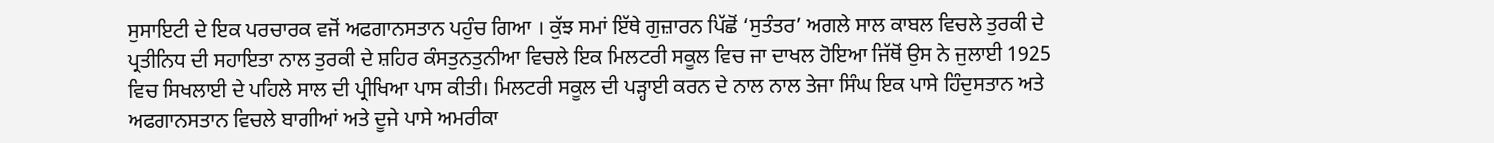ਸੁਸਾਇਟੀ ਦੇ ਇਕ ਪਰਚਾਰਕ ਵਜੋਂ ਅਫਗਾਨਸਤਾਨ ਪਹੁੰਚ ਗਿਆ । ਕੁੱਝ ਸਮਾਂ ਇੱਥੇ ਗੁਜ਼ਾਰਨ ਪਿੱਛੋਂ ‘ਸੁਤੰਤਰ’ ਅਗਲੇ ਸਾਲ ਕਾਬਲ ਵਿਚਲੇ ਤੁਰਕੀ ਦੇ ਪ੍ਰਤੀਨਿਧ ਦੀ ਸਹਾਇਤਾ ਨਾਲ ਤੁਰਕੀ ਦੇ ਸ਼ਹਿਰ ਕੰਸਤੁਨਤੁਨੀਆ ਵਿਚਲੇ ਇਕ ਮਿਲਟਰੀ ਸਕੂਲ ਵਿਚ ਜਾ ਦਾਖਲ ਹੋਇਆ ਜਿੱਥੋਂ ਉਸ ਨੇ ਜੁਲਾਈ 1925 ਵਿਚ ਸਿਖਲਾਈ ਦੇ ਪਹਿਲੇ ਸਾਲ ਦੀ ਪ੍ਰੀਖਿਆ ਪਾਸ ਕੀਤੀ। ਮਿਲਟਰੀ ਸਕੂਲ ਦੀ ਪੜ੍ਹਾਈ ਕਰਨ ਦੇ ਨਾਲ ਨਾਲ ਤੇਜਾ ਸਿੰਘ ਇਕ ਪਾਸੇ ਹਿੰਦੁਸਤਾਨ ਅਤੇ ਅਫਗਾਨਸਤਾਨ ਵਿਚਲੇ ਬਾਗੀਆਂ ਅਤੇ ਦੂਜੇ ਪਾਸੇ ਅਮਰੀਕਾ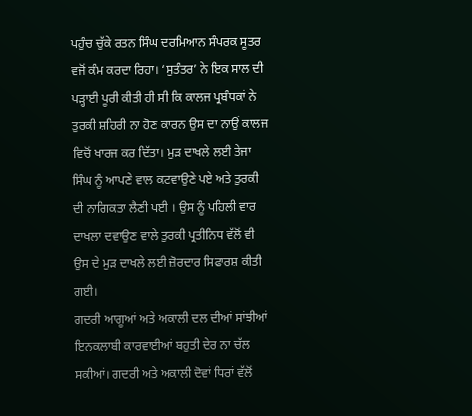ਪਹੁੰਚ ਚੁੱਕੇ ਰਤਨ ਸਿੰਘ ਦਰਮਿਆਨ ਸੰਪਰਕ ਸੂਤਰ ਵਜੋਂ ਕੰਮ ਕਰਦਾ ਰਿਹਾ। ‘ਸੁਤੰਤਰ’ ਨੇ ਇਕ ਸਾਲ ਦੀ ਪੜ੍ਹਾਈ ਪੂਰੀ ਕੀਤੀ ਹੀ ਸੀ ਕਿ ਕਾਲਜ ਪ੍ਰਬੰਧਕਾਂ ਨੇ ਤੁਰਕੀ ਸ਼ਹਿਰੀ ਨਾ ਹੋਣ ਕਾਰਨ ਉਸ ਦਾ ਨਾਉਂ ਕਾਲਜ ਵਿਚੋਂ ਖਾਰਜ ਕਰ ਦਿੱਤਾ। ਮੁੜ ਦਾਖਲੇ ਲਈ ਤੇਜਾ ਸਿੰਘ ਨੂੰ ਆਪਣੇ ਵਾਲ ਕਟਵਾਉਣੇ ਪਏ ਅਤੇ ਤੁਰਕੀ ਦੀ ਨਾਗਿਕਤਾ ਲੈਣੀ ਪਈ । ਉਸ ਨੂੰ ਪਹਿਲੀ ਵਾਰ ਦਾਖਲਾ ਦਵਾਉਣ ਵਾਲੇ ਤੁਰਕੀ ਪ੍ਰਤੀਨਿਧ ਵੱਲੋਂ ਵੀ ਉਸ ਦੇ ਮੁੜ ਦਾਖਲੇ ਲਈ ਜ਼ੋਰਦਾਰ ਸਿਫਾਰਸ਼ ਕੀਤੀ ਗਈ।
ਗਦਰੀ ਆਗੂਆਂ ਅਤੇ ਅਕਾਲੀ ਦਲ ਦੀਆਂ ਸਾਂਝੀਆਂ ਇਨਕਲਾਬੀ ਕਾਰਵਾਈਆਂ ਬਹੁਤੀ ਦੇਰ ਨਾ ਚੱਲ ਸਕੀਆਂ। ਗਦਰੀ ਅਤੇ ਅਕਾਲੀ ਦੋਵਾਂ ਧਿਰਾਂ ਵੱਲੋਂ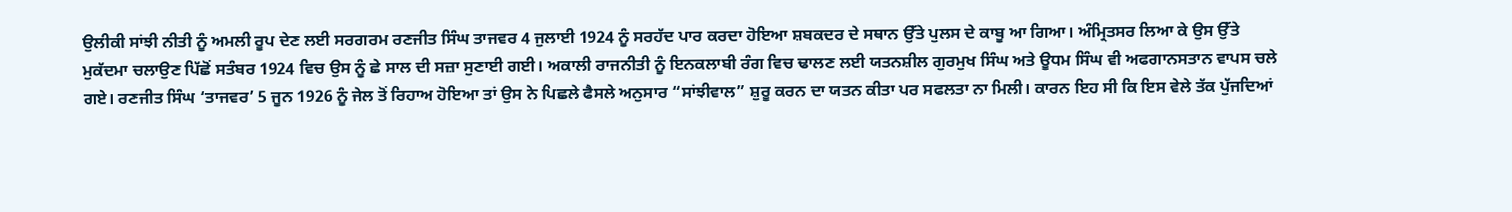ਉਲੀਕੀ ਸਾਂਝੀ ਨੀਤੀ ਨੂੰ ਅਮਲੀ ਰੂਪ ਦੇਣ ਲਈ ਸਰਗਰਮ ਰਣਜੀਤ ਸਿੰਘ ਤਾਜਵਰ 4 ਜੁਲਾਈ 1924 ਨੂੰ ਸਰਹੱਦ ਪਾਰ ਕਰਦਾ ਹੋਇਆ ਸ਼ਬਕਦਰ ਦੇ ਸਥਾਨ ਉੱਤੇ ਪੁਲਸ ਦੇ ਕਾਬੂ ਆ ਗਿਆ। ਅੰਮ੍ਰਿਤਸਰ ਲਿਆ ਕੇ ਉਸ ਉੱਤੇ ਮੁਕੱਦਮਾ ਚਲਾਉਣ ਪਿੱਛੋਂ ਸਤੰਬਰ 1924 ਵਿਚ ਉਸ ਨੂੰ ਛੇ ਸਾਲ ਦੀ ਸਜ਼ਾ ਸੁਣਾਈ ਗਈ। ਅਕਾਲੀ ਰਾਜਨੀਤੀ ਨੂੰ ਇਨਕਲਾਬੀ ਰੰਗ ਵਿਚ ਢਾਲਣ ਲਈ ਯਤਨਸ਼ੀਲ ਗੁਰਮੁਖ ਸਿੰਘ ਅਤੇ ਊਧਮ ਸਿੰਘ ਵੀ ਅਫਗਾਨਸਤਾਨ ਵਾਪਸ ਚਲੇ ਗਏ। ਰਣਜੀਤ ਸਿੰਘ ‘ਤਾਜਵਰ’ 5 ਜੂਨ 1926 ਨੂੰ ਜੇਲ ਤੋਂ ਰਿਹਾਅ ਹੋਇਆ ਤਾਂ ਉਸ ਨੇ ਪਿਛਲੇ ਫੈਸਲੇ ਅਨੁਸਾਰ “ਸਾਂਝੀਵਾਲ” ਸ਼ੁਰੂ ਕਰਨ ਦਾ ਯਤਨ ਕੀਤਾ ਪਰ ਸਫਲਤਾ ਨਾ ਮਿਲੀ। ਕਾਰਨ ਇਹ ਸੀ ਕਿ ਇਸ ਵੇਲੇ ਤੱਕ ਪੁੱਜਦਿਆਂ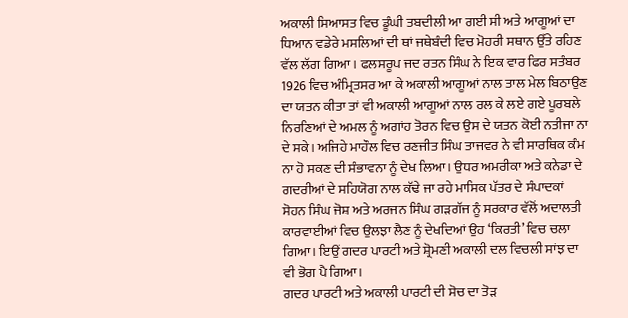ਅਕਾਲੀ ਸਿਆਸਤ ਵਿਚ ਡੂੰਘੀ ਤਬਦੀਲੀ ਆ ਗਈ ਸੀ ਅਤੇ ਆਗੂਆਂ ਦਾ ਧਿਆਨ ਵਡੇਰੇ ਮਸਲਿਆਂ ਦੀ ਥਾਂ ਜਥੇਬੰਦੀ ਵਿਚ ਮੋਹਰੀ ਸਥਾਨ ਉੱਤੇ ਰਹਿਣ ਵੱਲ ਲੱਗ ਗਿਆ । ਫਲਸਰੂਪ ਜਦ ਰਤਨ ਸਿੰਘ ਨੇ ਇਕ ਵਾਰ ਫਿਰ ਸਤੰਬਰ 1926 ਵਿਚ ਅੰਮ੍ਰਿਤਸਰ ਆ ਕੇ ਅਕਾਲੀ ਆਗੂਆਂ ਨਾਲ ਤਾਲ ਮੇਲ ਬਿਠਾਉਣ ਦਾ ਯਤਨ ਕੀਤਾ ਤਾਂ ਵੀ ਅਕਾਲੀ ਆਗੂਆਂ ਨਾਲ ਰਲ ਕੇ ਲਏ ਗਏ ਪੂਰਬਲੇ ਨਿਰਣਿਆਂ ਦੇ ਅਮਲ ਨੂੰ ਅਗਾਂਹ ਤੋਰਨ ਵਿਚ ਉਸ ਦੇ ਯਤਨ ਕੋਈ ਨਤੀਜਾ ਨਾ ਦੇ ਸਕੇ। ਅਜਿਹੇ ਮਾਹੌਲ ਵਿਚ ਰਣਜੀਤ ਸਿੰਘ ਤਾਜਵਰ ਨੇ ਵੀ ਸਾਰਥਿਕ ਕੰਮ ਨਾ ਹੋ ਸਕਣ ਦੀ ਸੰਭਾਵਨਾ ਨੂੰ ਦੇਖ ਲਿਆ। ਉਧਰ ਅਮਰੀਕਾ ਅਤੇ ਕਨੇਡਾ ਦੇ ਗਦਰੀਆਂ ਦੇ ਸਹਿਯੋਗ ਨਾਲ ਕੱਢੇ ਜਾ ਰਹੇ ਮਾਸਿਕ ਪੱਤਰ ਦੇ ਸੰਪਾਦਕਾਂ ਸੋਹਨ ਸਿੰਘ ਜੋਸ਼ ਅਤੇ ਅਰਜਨ ਸਿੰਘ ਗੜਗੱਜ ਨੂੰ ਸਰਕਾਰ ਵੱਲੋਂ ਅਦਾਲਤੀ ਕਾਰਵਾਈਆਂ ਵਿਚ ਉਲਝਾ ਲੈਣ ਨੂੰ ਦੇਖਦਿਆਂ ਉਹ ‘ਕਿਰਤੀ’ ਵਿਚ ਚਲਾ ਗਿਆ। ਇਉਂ ਗਦਰ ਪਾਰਟੀ ਅਤੇ ਸ਼੍ਰੋਮਣੀ ਅਕਾਲੀ ਦਲ ਵਿਚਲੀ ਸਾਂਝ ਦਾ ਵੀ ਭੋਗ ਪੈ ਗਿਆ।
ਗਦਰ ਪਾਰਟੀ ਅਤੇ ਅਕਾਲੀ ਪਾਰਟੀ ਦੀ ਸੋਚ ਦਾ ਤੋੜ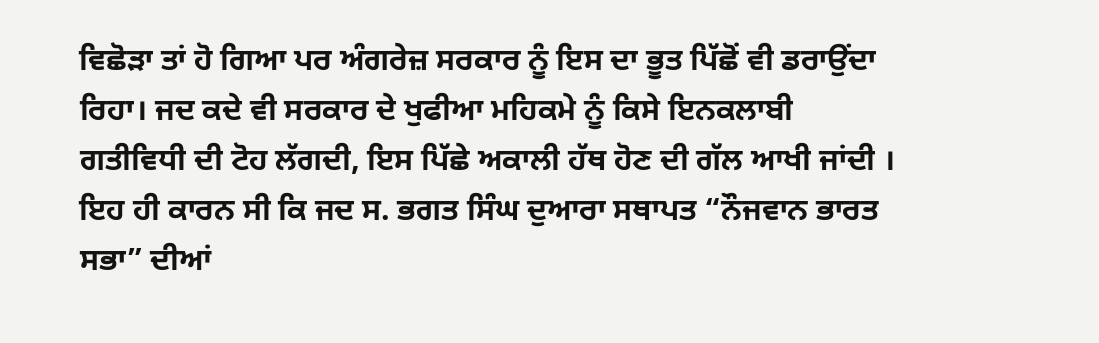ਵਿਛੋੜਾ ਤਾਂ ਹੋ ਗਿਆ ਪਰ ਅੰਗਰੇਜ਼ ਸਰਕਾਰ ਨੂੰ ਇਸ ਦਾ ਭੂਤ ਪਿੱਛੋਂ ਵੀ ਡਰਾਉਂਦਾ ਰਿਹਾ। ਜਦ ਕਦੇ ਵੀ ਸਰਕਾਰ ਦੇ ਖੁਫੀਆ ਮਹਿਕਮੇ ਨੂੰ ਕਿਸੇ ਇਨਕਲਾਬੀ ਗਤੀਵਿਧੀ ਦੀ ਟੋਹ ਲੱਗਦੀ, ਇਸ ਪਿੱਛੇ ਅਕਾਲੀ ਹੱਥ ਹੋਣ ਦੀ ਗੱਲ ਆਖੀ ਜਾਂਦੀ । ਇਹ ਹੀ ਕਾਰਨ ਸੀ ਕਿ ਜਦ ਸ. ਭਗਤ ਸਿੰਘ ਦੁਆਰਾ ਸਥਾਪਤ “ਨੌਜਵਾਨ ਭਾਰਤ ਸਭਾ” ਦੀਆਂ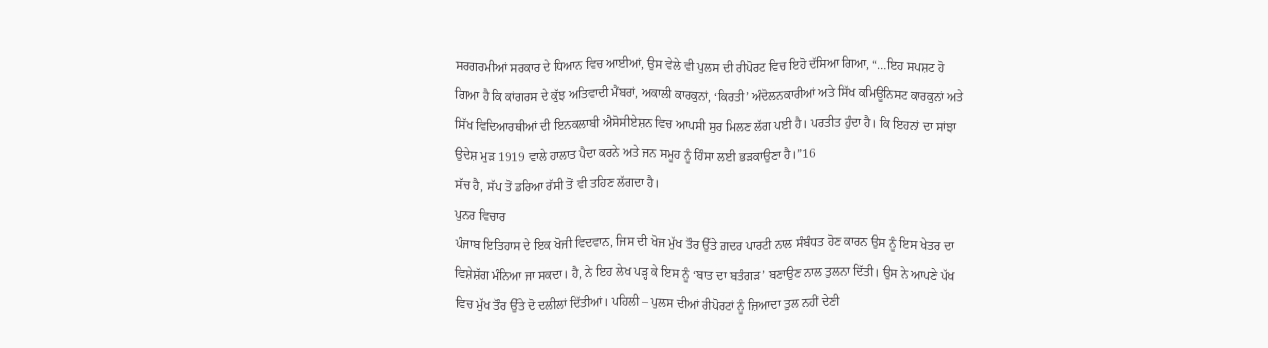ਸਰਗਰਮੀਆਂ ਸਰਕਾਰ ਦੇ ਧਿਆਨ ਵਿਚ ਆਈਆਂ, ਉਸ ਵੇਲੇ ਵੀ ਪੁਲਸ ਦੀ ਰੀਪੋਰਟ ਵਿਚ ਇਹੋ ਦੱਸਿਆ ਗਿਆ, “…ਇਹ ਸਪਸ਼ਟ ਹੋ ਗਿਆ ਹੈ ਕਿ ਕਾਂਗਰਸ ਦੇ ਕੁੱਝ ਅਤਿਵਾਦੀ ਮੈਂਬਰਾਂ, ਅਕਾਲੀ ਕਾਰਕੁਨਾਂ, ‘ਕਿਰਤੀ’ ਅੰਦੋਲਨਕਾਰੀਆਂ ਅਤੇ ਸਿੱਖ ਕਮਿਊਨਿਸਟ ਕਾਰਕੁਨਾਂ ਅਤੇ ਸਿੱਖ ਵਿਦਿਆਰਥੀਆਂ ਦੀ ਇਨਕਲਾਬੀ ਐਸੋਸੀਏਸ਼ਨ ਵਿਚ ਆਪਸੀ ਸੁਰ ਮਿਲਣ ਲੱਗ ਪਈ ਹੈ। ਪਰਤੀਤ ਹੁੰਦਾ ਹੈ। ਕਿ ਇਹਨਾਂ ਦਾ ਸਾਂਝਾ ਉਦੇਸ਼ ਮੁੜ 1919 ਵਾਲੇ ਹਾਲਾਤ ਪੈਦਾ ਕਰਨੇ ਅਤੇ ਜਨ ਸਮੂਹ ਨੂੰ ਹਿੰਸਾ ਲਈ ਭੜਕਾਉਣਾ ਹੈ।”16
ਸੱਚ ਹੈ, ਸੱਪ ਤੋਂ ਡਰਿਆ ਰੱਸੀ ਤੋਂ ਵੀ ਤਹਿਣ ਲੱਗਦਾ ਹੈ।
ਪੁਨਰ ਵਿਚਾਰ
ਪੰਜਾਬ ਇਤਿਹਾਸ ਦੇ ਇਕ ਖੋਜੀ ਵਿਦਵਾਨ, ਜਿਸ ਦੀ ਖੋਜ ਮੁੱਖ ਤੌਰ ਉੱਤੇ ਗ਼ਦਰ ਪਾਰਟੀ ਨਾਲ ਸੰਬੰਧਤ ਹੋਣ ਕਾਰਨ ਉਸ ਨੂੰ ਇਸ ਖੇਤਰ ਦਾ ਵਿਸ਼ੇਸ਼ੱਗ ਮੰਨਿਆ ਜਾ ਸਕਦਾ। ਹੈ, ਨੇ ਇਹ ਲੇਖ ਪੜ੍ਹ ਕੇ ਇਸ ਨੂੰ ‘ਬਾਤ ਦਾ ਬਤੰਗੜ’ ਬਣਾਉਣ ਨਾਲ ਤੁਲਨਾ ਦਿੱਤੀ। ਉਸ ਨੇ ਆਪਣੇ ਪੱਖ ਵਿਚ ਮੁੱਖ ਤੌਰ ਉੱਤੇ ਦੋ ਦਲੀਲਾਂ ਦਿੱਤੀਆਂ। ਪਹਿਲੀ – ਪੁਲਸ ਦੀਆਂ ਰੀਪੋਰਟਾਂ ਨੂੰ ਜ਼ਿਆਦਾ ਤੁਲ ਨਹੀਂ ਦੇਣੀ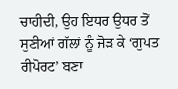ਚਾਹੀਦੀ, ਉਹ ਇਧਰ ਉਧਰ ਤੋਂ ਸੁਣੀਆਂ ਗੱਲਾਂ ਨੂੰ ਜੋੜ ਕੇ ‘ਗੁਪਤ ਰੀਪੋਰਟ’ ਬਣਾ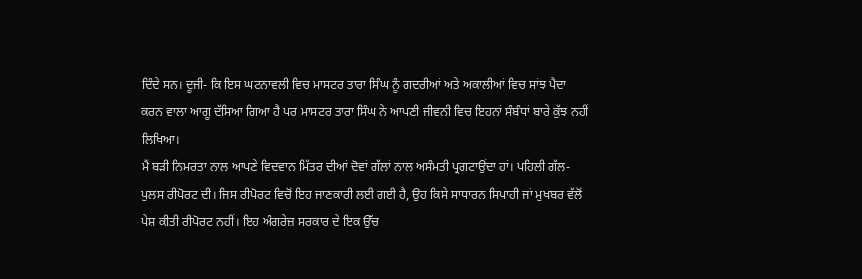ਦਿੰਦੇ ਸਨ। ਦੂਜੀ- ਕਿ ਇਸ ਘਟਨਾਵਲੀ ਵਿਚ ਮਾਸਟਰ ਤਾਰਾ ਸਿੰਘ ਨੂੰ ਗਦਰੀਆਂ ਅਤੇ ਅਕਾਲੀਆਂ ਵਿਚ ਸਾਂਝ ਪੈਦਾ ਕਰਨ ਵਾਲਾ ਆਗੂ ਦੱਸਿਆ ਗਿਆ ਹੈ ਪਰ ਮਾਸਟਰ ਤਾਰਾ ਸਿੰਘ ਨੇ ਆਪਣੀ ਜੀਵਨੀ ਵਿਚ ਇਹਨਾਂ ਸੰਬੰਧਾਂ ਬਾਰੇ ਕੁੱਝ ਨਹੀਂ ਲਿਖਿਆ।
ਮੈਂ ਬੜੀ ਨਿਮਰਤਾ ਨਾਲ ਆਪਣੇ ਵਿਦਵਾਨ ਮਿੱਤਰ ਦੀਆਂ ਦੋਵਾਂ ਗੱਲਾਂ ਨਾਲ ਅਸੰਮਤੀ ਪ੍ਰਗਟਾਉਂਦਾ ਹਾਂ। ਪਹਿਲੀ ਗੱਲ- ਪੁਲਸ ਰੀਪੋਰਟ ਦੀ। ਜਿਸ ਰੀਪੋਰਟ ਵਿਚੋਂ ਇਹ ਜਾਣਕਾਰੀ ਲਈ ਗਈ ਹੈ, ਉਹ ਕਿਸੇ ਸਾਧਾਰਨ ਸਿਪਾਹੀ ਜਾਂ ਮੁਖਬਰ ਵੱਲੋਂ ਪੇਸ਼ ਕੀਤੀ ਰੀਪੋਰਟ ਨਹੀਂ। ਇਹ ਅੰਗਰੇਜ਼ ਸਰਕਾਰ ਦੇ ਇਕ ਉੱਚ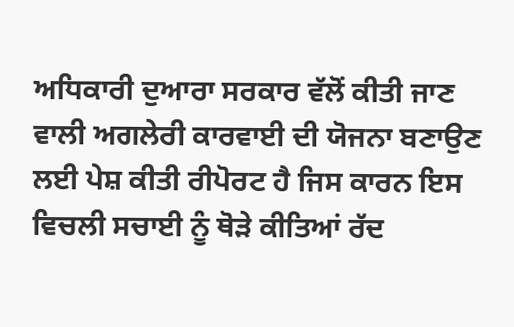ਅਧਿਕਾਰੀ ਦੁਆਰਾ ਸਰਕਾਰ ਵੱਲੋਂ ਕੀਤੀ ਜਾਣ ਵਾਲੀ ਅਗਲੇਰੀ ਕਾਰਵਾਈ ਦੀ ਯੋਜਨਾ ਬਣਾਉਣ ਲਈ ਪੇਸ਼ ਕੀਤੀ ਰੀਪੋਰਟ ਹੈ ਜਿਸ ਕਾਰਨ ਇਸ ਵਿਚਲੀ ਸਚਾਈ ਨੂੰ ਥੋੜੇ ਕੀਤਿਆਂ ਰੱਦ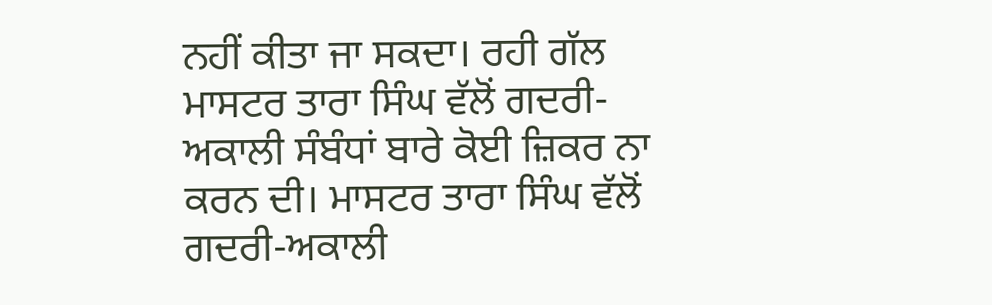ਨਹੀਂ ਕੀਤਾ ਜਾ ਸਕਦਾ। ਰਹੀ ਗੱਲ ਮਾਸਟਰ ਤਾਰਾ ਸਿੰਘ ਵੱਲੋਂ ਗਦਰੀ-ਅਕਾਲੀ ਸੰਬੰਧਾਂ ਬਾਰੇ ਕੋਈ ਜ਼ਿਕਰ ਨਾ ਕਰਨ ਦੀ। ਮਾਸਟਰ ਤਾਰਾ ਸਿੰਘ ਵੱਲੋਂ ਗਦਰੀ-ਅਕਾਲੀ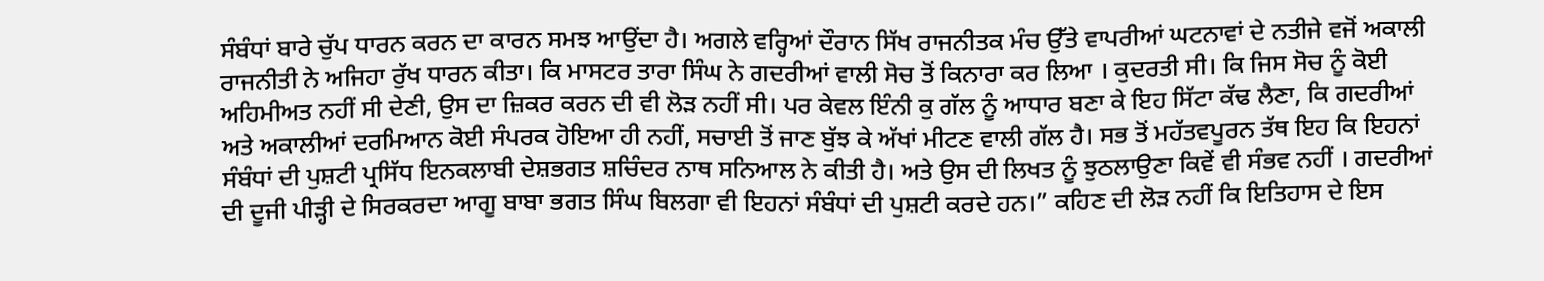ਸੰਬੰਧਾਂ ਬਾਰੇ ਚੁੱਪ ਧਾਰਨ ਕਰਨ ਦਾ ਕਾਰਨ ਸਮਝ ਆਉਂਦਾ ਹੈ। ਅਗਲੇ ਵਰ੍ਹਿਆਂ ਦੌਰਾਨ ਸਿੱਖ ਰਾਜਨੀਤਕ ਮੰਚ ਉੱਤੇ ਵਾਪਰੀਆਂ ਘਟਨਾਵਾਂ ਦੇ ਨਤੀਜੇ ਵਜੋਂ ਅਕਾਲੀ ਰਾਜਨੀਤੀ ਨੇ ਅਜਿਹਾ ਰੁੱਖ ਧਾਰਨ ਕੀਤਾ। ਕਿ ਮਾਸਟਰ ਤਾਰਾ ਸਿੰਘ ਨੇ ਗਦਰੀਆਂ ਵਾਲੀ ਸੋਚ ਤੋਂ ਕਿਨਾਰਾ ਕਰ ਲਿਆ । ਕੁਦਰਤੀ ਸੀ। ਕਿ ਜਿਸ ਸੋਚ ਨੂੰ ਕੋਈ ਅਹਿਮੀਅਤ ਨਹੀਂ ਸੀ ਦੇਣੀ, ਉਸ ਦਾ ਜ਼ਿਕਰ ਕਰਨ ਦੀ ਵੀ ਲੋੜ ਨਹੀਂ ਸੀ। ਪਰ ਕੇਵਲ ਇੰਨੀ ਕੁ ਗੱਲ ਨੂੰ ਆਧਾਰ ਬਣਾ ਕੇ ਇਹ ਸਿੱਟਾ ਕੱਢ ਲੈਣਾ, ਕਿ ਗਦਰੀਆਂ ਅਤੇ ਅਕਾਲੀਆਂ ਦਰਮਿਆਨ ਕੋਈ ਸੰਪਰਕ ਹੋਇਆ ਹੀ ਨਹੀਂ, ਸਚਾਈ ਤੋਂ ਜਾਣ ਬੁੱਝ ਕੇ ਅੱਖਾਂ ਮੀਟਣ ਵਾਲੀ ਗੱਲ ਹੈ। ਸਭ ਤੋਂ ਮਹੱਤਵਪੂਰਨ ਤੱਥ ਇਹ ਕਿ ਇਹਨਾਂ ਸੰਬੰਧਾਂ ਦੀ ਪੁਸ਼ਟੀ ਪ੍ਰਸਿੱਧ ਇਨਕਲਾਬੀ ਦੇਸ਼ਭਗਤ ਸ਼ਚਿੰਦਰ ਨਾਥ ਸਨਿਆਲ ਨੇ ਕੀਤੀ ਹੈ। ਅਤੇ ਉਸ ਦੀ ਲਿਖਤ ਨੂੰ ਝੁਠਲਾਉਣਾ ਕਿਵੇਂ ਵੀ ਸੰਭਵ ਨਹੀਂ । ਗਦਰੀਆਂ ਦੀ ਦੂਜੀ ਪੀੜ੍ਹੀ ਦੇ ਸਿਰਕਰਦਾ ਆਗੂ ਬਾਬਾ ਭਗਤ ਸਿੰਘ ਬਿਲਗਾ ਵੀ ਇਹਨਾਂ ਸੰਬੰਧਾਂ ਦੀ ਪੁਸ਼ਟੀ ਕਰਦੇ ਹਨ।” ਕਹਿਣ ਦੀ ਲੋੜ ਨਹੀਂ ਕਿ ਇਤਿਹਾਸ ਦੇ ਇਸ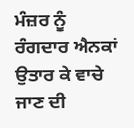ਮੰਜ਼ਰ ਨੂੰ ਰੰਗਦਾਰ ਐਨਕਾਂ ਉਤਾਰ ਕੇ ਵਾਚੇ ਜਾਣ ਦੀ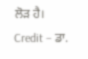ਲੋੜ ਹੈ।
Credit – ਡਾ.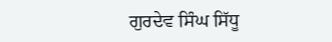ਗੁਰਦੇਵ ਸਿੰਘ ਸਿੱਧੂ